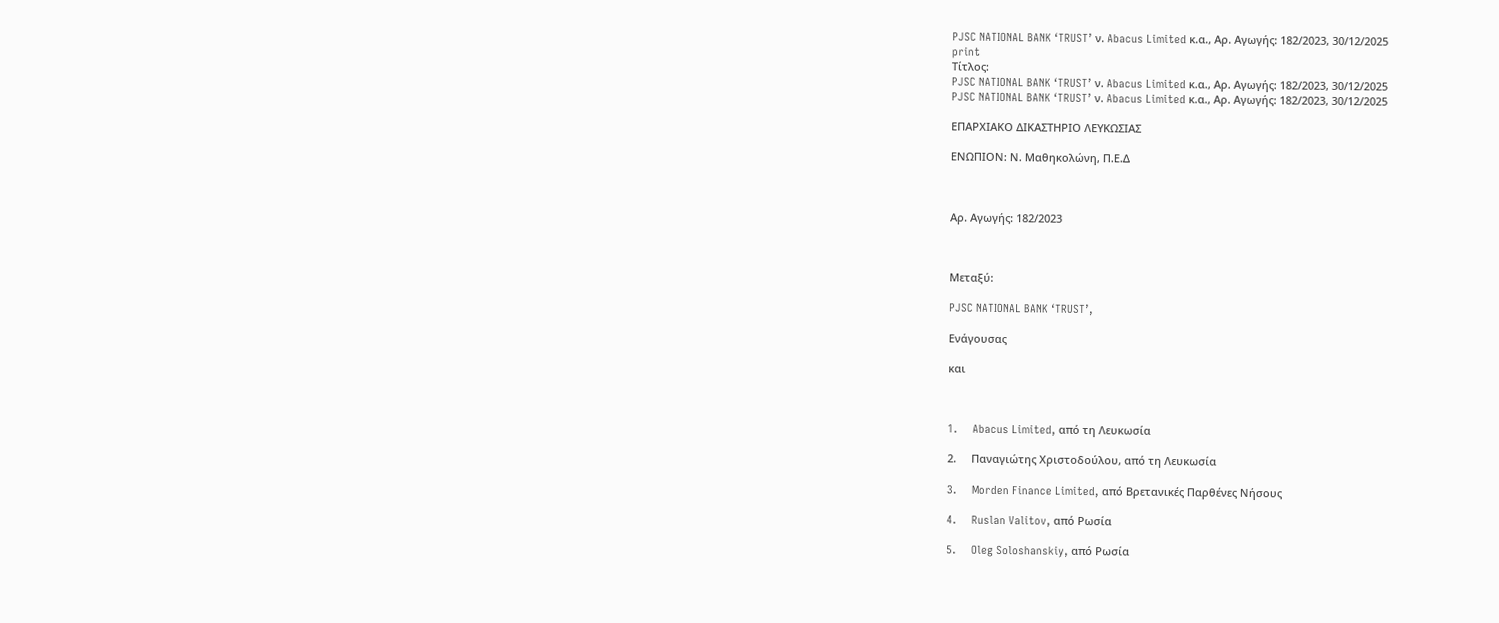PJSC NATIONAL BANK ‘TRUST’ ν. Abacus Limited κ.α., Αρ. Αγωγής: 182/2023, 30/12/2025
print
Τίτλος:
PJSC NATIONAL BANK ‘TRUST’ ν. Abacus Limited κ.α., Αρ. Αγωγής: 182/2023, 30/12/2025
PJSC NATIONAL BANK ‘TRUST’ ν. Abacus Limited κ.α., Αρ. Αγωγής: 182/2023, 30/12/2025

ΕΠΑΡΧΙΑΚΟ ΔΙΚΑΣΤΗΡΙΟ ΛΕΥΚΩΣΙΑΣ

ΕΝΩΠΙΟΝ: Ν. Μαθηκολώνη, Π.Ε.Δ



Αρ. Αγωγής: 182/2023



Μεταξύ:

PJSC NATIONAL BANK ‘TRUST’,

Ενάγουσας

και



1.     Abacus Limited, από τη Λευκωσία

2.     Παναγιώτης Χριστοδούλου, από τη Λευκωσία

3.     Morden Finance Limited, από Βρετανικές Παρθένες Νήσους

4.     Ruslan Valitov, από Ρωσία

5.     Oleg Soloshanskiy, από Ρωσία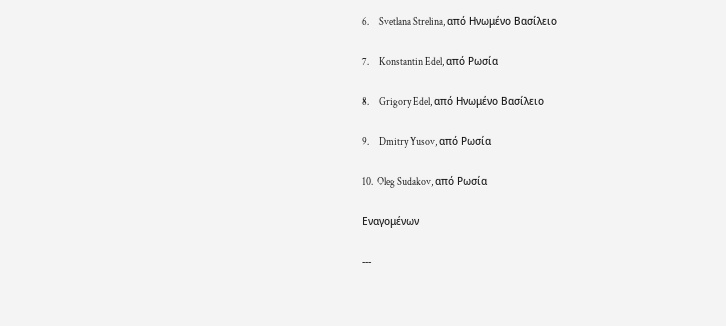6.     Svetlana Strelina, από Ηνωμένο Βασίλειο

7.     Konstantin Edel, από Ρωσία

8.     Grigory Edel, από Ηνωμένο Βασίλειο

9.     Dmitry Yusov, από Ρωσία

10.  Oleg Sudakov, από Ρωσία

Εναγομένων

---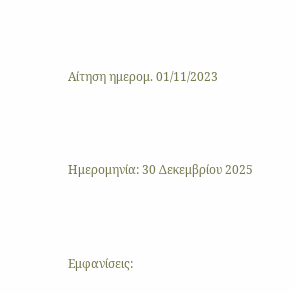Αίτηση ημερομ. 01/11/2023



Ημερομηνία: 30 Δεκεμβρίου 2025



Εμφανίσεις: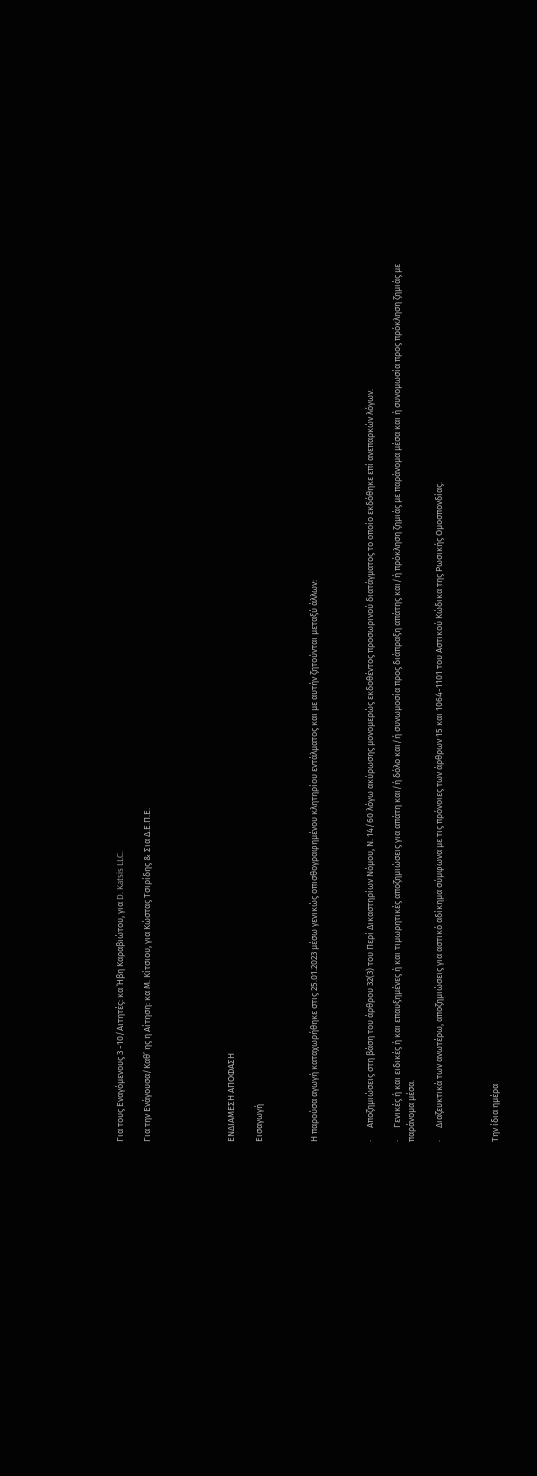Για τους Εναγόμενους 3 -10/Αιτητές: κα Ήβη Καραβιώτου, για D. Katsis LLC.

Για την Ενάγουσα/Καθ’ ης η Αίτηση: κα Μ. Κίτσιου, για Κώστας Τσιρίδης & Σια Δ.Ε.Π.Ε.





ΕΝΔΙΑΜΕΣΗ ΑΠΟΦΑΣΗ

Εισαγωγή



Η παρούσα αγωγή καταχωρήθηκε στις 25.01.2023 μέσω γενικώς οπισθογραφημένου κλητηρίου εντάλματος και με αυτήν ζητούνται μεταξύ άλλων:



·      Αποζημιώσεις στη βάση του άρθρου 32(3) του Περί Δικαστηρίων Νόμου, Ν. 14/60 λόγω ακύρωσης μονομερώς εκδοθέντος προσωρινού διατάγματος το οποίο εκδόθηκε επί ανεπαρκών λόγων.

·      Γενικές ή και ειδικές ή και επαυξημένες ή και τιμωρητικές αποζημιώσεις για απάτη και/ή δόλο και/ή συνωμοσία προς διάπραξη απάτης και/ή πρόκληση ζημιάς με παράνομα μέσα και ή συνομωσία προς πρόκληση ζημιάς με παράνομα μέσα.

·      Διαζευκτικά των ανωτέρω, αποζημιώσεις για αστικό αδίκημα σύμφωνα με τις πρόνοιες των άρθρων 15 και 1064-1101 του Αστικού Κώδικα της Ρωσικής Ομοσπονδίας.



Την ίδια ημέρα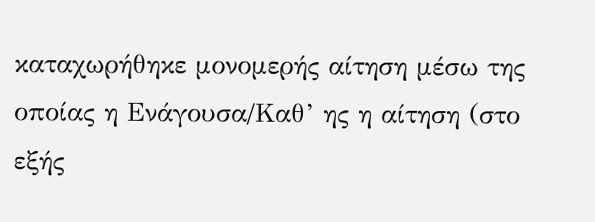καταχωρήθηκε μονομερής αίτηση μέσω της οποίας η Ενάγουσα/Καθ’ ης η αίτηση (στο εξής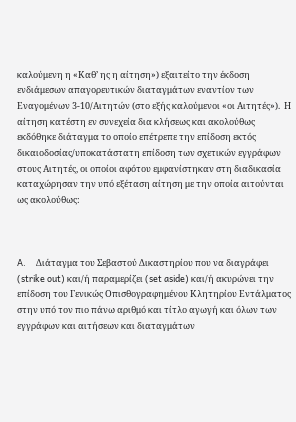καλούμενη η «Καθ’ ης η αίτηση») εξαιτείτο την έκδοση ενδιάμεσων απαγορευτικών διαταγμάτων εναντίον των Εναγομένων 3-10/Αιτητών (στο εξής καλούμενοι «οι Αιτητές»).  Η αίτηση κατέστη εν συνεχεία δια κλήσεως και ακολούθως εκδόθηκε διάταγμα το οποίο επέτρεπε την επίδοση εκτός δικαιοδοσίας/υποκατάστατη επίδοση των σχετικών εγγράφων στους Αιτητές, οι οποίοι αφότου εμφανίστηκαν στη διαδικασία καταχώρησαν την υπό εξέταση αίτηση με την οποία αιτούνται ως ακολούθως:



A.     Διάταγμα του Σεβαστού Δικαστηρίου που να διαγράφει (strike out) και/ή παραμερίζει (set aside) και/ή ακυρώνει την επίδοση του Γενικώς Οπισθογραφημένου Κλητηρίου Εντάλματος στην υπό τον πιο πάνω αριθμό και τίτλο αγωγή και όλων των εγγράφων και αιτήσεων και διαταγμάτων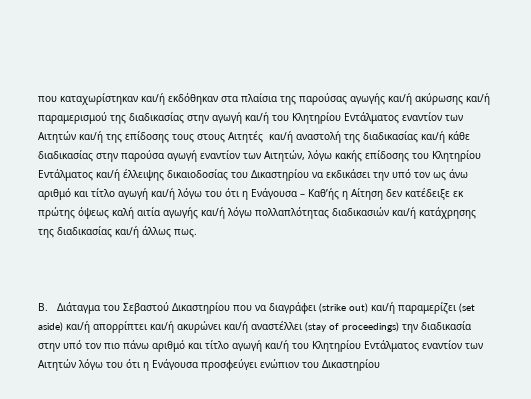που καταχωρίστηκαν και/ή εκδόθηκαν στα πλαίσια της παρούσας αγωγής και/ή ακύρωσης και/ή παραμερισμού της διαδικασίας στην αγωγή και/ή του Κλητηρίου Εντάλματος εναντίον των Αιτητών και/ή της επίδοσης τους στους Αιτητές  και/ή αναστολή της διαδικασίας και/ή κάθε διαδικασίας στην παρούσα αγωγή εναντίον των Αιτητών, λόγω κακής επίδοσης του Κλητηρίου Εντάλματος και/ή έλλειψης δικαιοδοσίας του Δικαστηρίου να εκδικάσει την υπό τον ως άνω αριθμό και τίτλο αγωγή και/ή λόγω του ότι η Ενάγουσα – Καθ’ής η Αίτηση δεν κατέδειξε εκ πρώτης όψεως καλή αιτία αγωγής και/ή λόγω πολλαπλότητας διαδικασιών και/ή κατάχρησης της διαδικασίας και/ή άλλως πως.



Β.   Διάταγμα του Σεβαστού Δικαστηρίου που να διαγράφει (strike out) και/ή παραμερίζει (set aside) και/ή απορρίπτει και/ή ακυρώνει και/ή αναστέλλει (stay of proceedings) την διαδικασία στην υπό τον πιο πάνω αριθμό και τίτλο αγωγή και/ή του Κλητηρίου Εντάλματος εναντίον των Αιτητών λόγω του ότι η Ενάγουσα προσφεύγει ενώπιον του Δικαστηρίου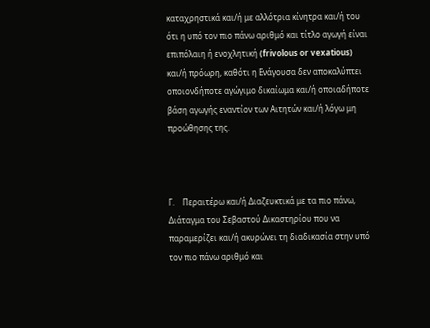καταχρηστικά και/ή με αλλότρια κίνητρα και/ή του ότι η υπό τον πιο πάνω αριθμό και τίτλο αγωγή είναι επιπόλαιη ή ενοχλητική (frivolous or vexatious) και/ή πρόωρη, καθότι η Ενάγουσα δεν αποκαλύπτει οποιονδήποτε αγώγιμο δικαίωμα και/ή οποιαδήποτε βάση αγωγής εναντίον των Αιτητών και/ή λόγω μη προώθησης της.



Γ.    Περαιτέρω και/ή Διαζευκτικά με τα πιο πάνω, Διάταγμα του Σεβαστού Δικαστηρίου που να παραμερίζει και/ή ακυρώνει τη διαδικασία στην υπό τον πιο πάνω αριθμό και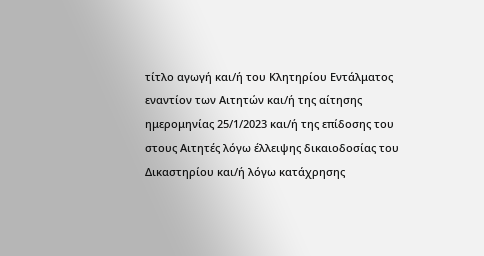τίτλο αγωγή και/ή του Κλητηρίου Εντάλματος εναντίον των Αιτητών και/ή της αίτησης ημερομηνίας 25/1/2023 και/ή της επίδοσης του στους Αιτητές λόγω έλλειψης δικαιοδοσίας του Δικαστηρίου και/ή λόγω κατάχρησης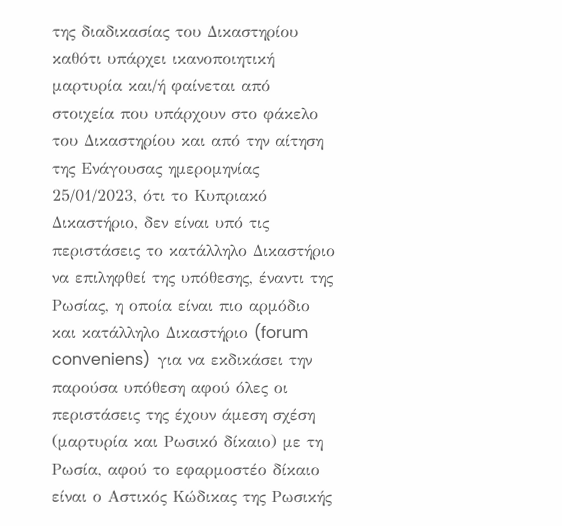της διαδικασίας του Δικαστηρίου καθότι υπάρχει ικανοποιητική μαρτυρία και/ή φαίνεται από στοιχεία που υπάρχουν στο φάκελο του Δικαστηρίου και από την αίτηση της Ενάγουσας ημερομηνίας 25/01/2023, ότι το Κυπριακό Δικαστήριο, δεν είναι υπό τις περιστάσεις το κατάλληλο Δικαστήριο να επιληφθεί της υπόθεσης, έναντι της Ρωσίας, η οποία είναι πιο αρμόδιο και κατάλληλο Δικαστήριο (forum conveniens)  για να εκδικάσει την παρούσα υπόθεση αφού όλες οι περιστάσεις της έχουν άμεση σχέση (μαρτυρία και Ρωσικό δίκαιο) με τη Ρωσία, αφού το εφαρμοστέο δίκαιο είναι ο Αστικός Κώδικας της Ρωσικής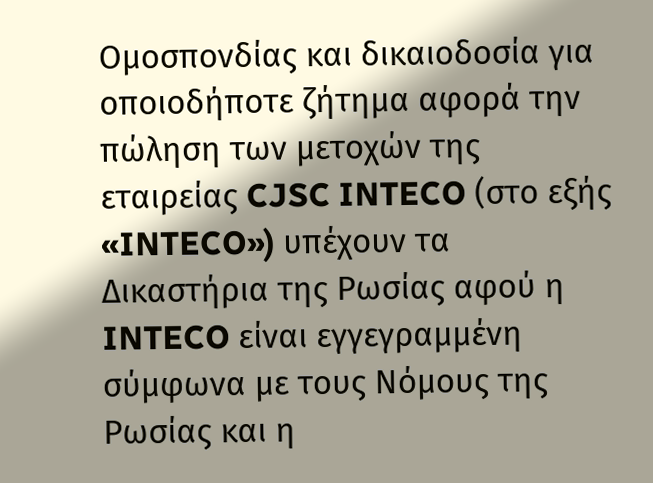Ομοσπονδίας και δικαιοδοσία για οποιοδήποτε ζήτημα αφορά την πώληση των μετοχών της εταιρείας CJSC INTECO (στο εξής «INTECO») υπέχουν τα Δικαστήρια της Ρωσίας αφού η INTECO είναι εγγεγραμμένη σύμφωνα με τους Νόμους της Ρωσίας και η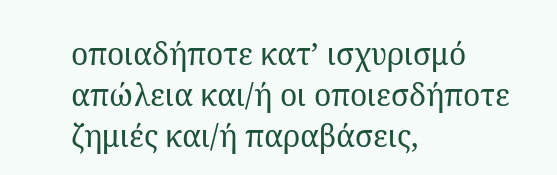οποιαδήποτε κατ’ ισχυρισμό απώλεια και/ή οι οποιεσδήποτε ζημιές και/ή παραβάσεις,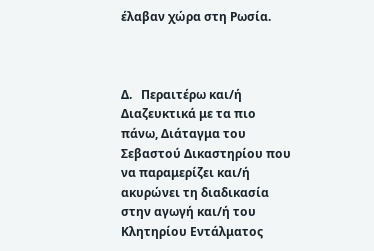έλαβαν χώρα στη Ρωσία.



Δ.   Περαιτέρω και/ή Διαζευκτικά με τα πιο πάνω, Διάταγμα του Σεβαστού Δικαστηρίου που να παραμερίζει και/ή ακυρώνει τη διαδικασία στην αγωγή και/ή του Κλητηρίου Εντάλματος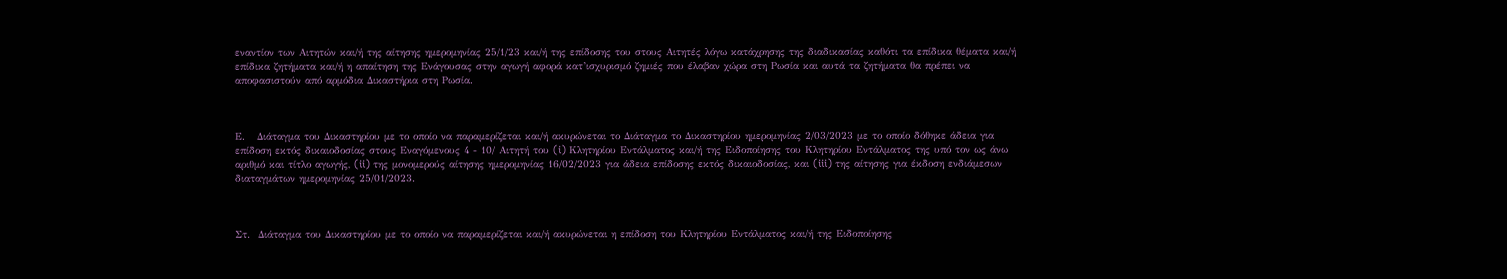εναντίον των Αιτητών και/ή της αίτησης ημερομηνίας 25/1/23 και/ή της επίδοσης του στους Αιτητές λόγω κατάχρησης της διαδικασίας καθότι τα επίδικα θέματα και/ή επίδικα ζητήματα και/ή η απαίτηση της Ενάγουσας στην αγωγή αφορά κατ’ισχυρισμό ζημιές που έλαβαν χώρα στη Ρωσία και αυτά τα ζητήματα θα πρέπει να αποφασιστούν από αρμόδια Δικαστήρια στη Ρωσία.



Ε.   Διάταγμα του Δικαστηρίου με το οποίο να παραμερίζεται και/ή ακυρώνεται το Διάταγμα το Δικαστηρίου ημερομηνίας 2/03/2023 με το οποίο δόθηκε άδεια για επίδοση εκτός δικαιοδοσίας στους Εναγόμενους 4 - 10/ Αιτητή του (i) Κλητηρίου Εντάλματος και/ή της Ειδοποίησης του Κλητηρίου Εντάλματος της υπό τον ως άνω αριθμό και τίτλο αγωγής, (ii) της μονομερούς αίτησης ημερομηνίας 16/02/2023 για άδεια επίδοσης εκτός δικαιοδοσίας, και (iii) της αίτησης για έκδοση ενδιάμεσων διαταγμάτων ημερομηνίας 25/01/2023.



Στ.  Διάταγμα του Δικαστηρίου με το οποίο να παραμερίζεται και/ή ακυρώνεται η επίδοση του Κλητηρίου Εντάλματος και/ή της Ειδοποίησης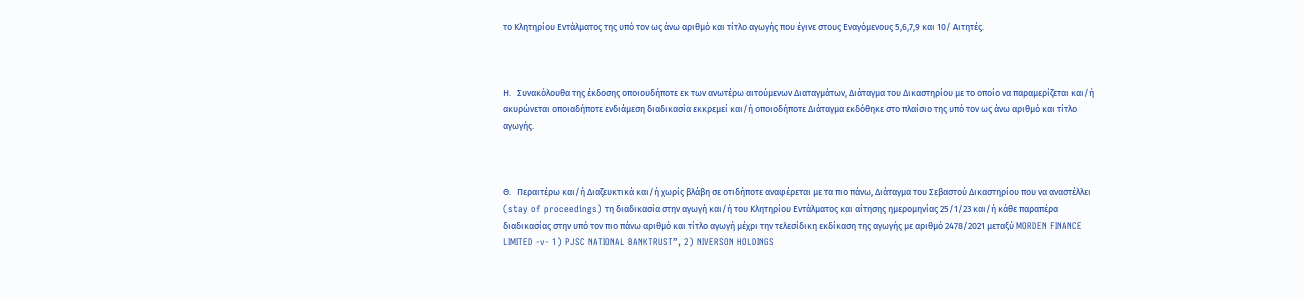το Κλητηρίου Εντάλματος της υπό τον ως άνω αριθμό και τίτλο αγωγής που έγινε στους Εναγόμενους 5,6,7,9 και 10/ Αιτητές.



Η.   Συνακόλουθα της έκδοσης οποιουδήποτε εκ των ανωτέρω αιτούμενων Διαταγμάτων, Διάταγμα του Δικαστηρίου με το οποίο να παραμερίζεται και/ή ακυρώνεται οποιαδήποτε ενδιάμεση διαδικασία εκκρεμεί και/ή οποιοδήποτε Διάταγμα εκδόθηκε στο πλαίσιο της υπό τον ως άνω αριθμό και τίτλο αγωγής.



Θ.   Περαιτέρω και/ή Διαζευκτικά και/ή χωρίς βλάβη σε οτιδήποτε αναφέρεται με τα πιο πάνω, Διάταγμα του Σεβαστού Δικαστηρίου που να αναστέλλει (stay of proceedings) τη διαδικασία στην αγωγή και/ή του Κλητηρίου Εντάλματος και αίτησης ημερομηνίας 25/1/23 και/ή κάθε παραπέρα διαδικασίας στην υπό τον πιο πάνω αριθμό και τίτλο αγωγή μέχρι την τελεσίδικη εκδίκαση της αγωγής με αριθμό 2478/2021 μεταξύ MORDEN FINANCE LIMITED -v- 1) PJSC NATIONAL BANKTRUST”, 2) NIVERSON HOLDINGS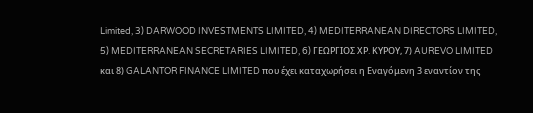Limited, 3) DARWOOD INVESTMENTS LIMITED, 4) MEDITERRANEAN DIRECTORS LIMITED, 5) MEDITERRANEAN SECRETARIES LIMITED, 6) ΓΕΩΡΓΙΟΣ ΧΡ. ΚΥΡΟΥ, 7) AUREVO LIMITED και 8) GALANTOR FINANCE LIMITED που έχει καταχωρήσει η Εναγόμενη 3 εναντίον της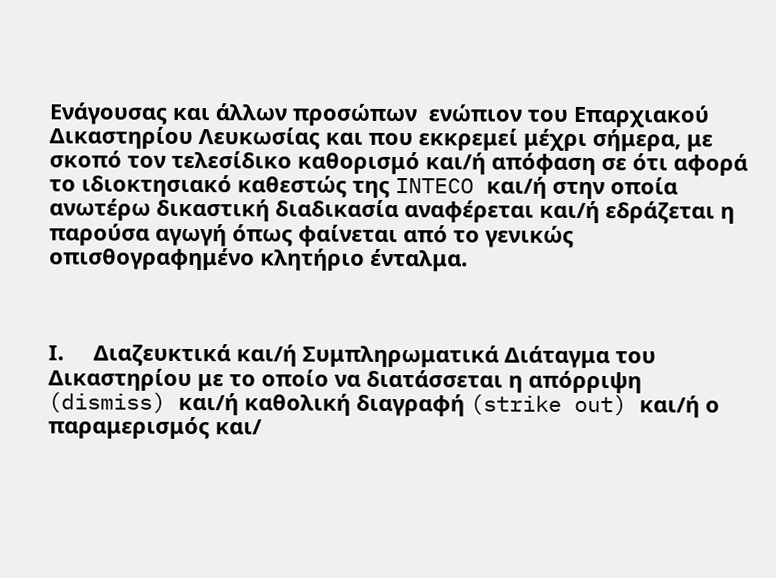Ενάγουσας και άλλων προσώπων  ενώπιον του Επαρχιακού Δικαστηρίου Λευκωσίας και που εκκρεμεί μέχρι σήμερα, με σκοπό τον τελεσίδικο καθορισμό και/ή απόφαση σε ότι αφορά το ιδιοκτησιακό καθεστώς της INTECO και/ή στην οποία ανωτέρω δικαστική διαδικασία αναφέρεται και/ή εδράζεται η παρούσα αγωγή όπως φαίνεται από το γενικώς οπισθογραφημένο κλητήριο ένταλμα.



Ι.     Διαζευκτικά και/ή Συμπληρωματικά Διάταγμα του Δικαστηρίου με το οποίο να διατάσσεται η απόρριψη (dismiss) και/ή καθολική διαγραφή (strike out) και/ή ο παραμερισμός και/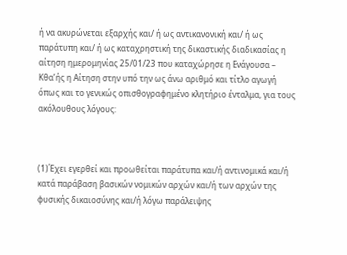ή να ακυρώνεται εξαρχής και/ ή ως αντικανονική και/ ή ως παράτυπη και/ ή ως καταχρηστική της δικαστικής διαδικασίας η αίτηση ημερομηνίας 25/01/23 που καταχώρησε η Ενάγουσα – Κθα’ής η Αίτηση στην υπό την ως άνω αριθμό και τίτλο αγωγή όπως και το γενικώς οπισθογραφημένο κλητήριο ένταλμα, για τους ακόλουθους λόγους:



(1)Έχει εγερθεί και προωθείται παράτυπα και/ή αντινομικά και/ή κατά παράβαση βασικών νομικών αρχών και/ή των αρχών της φυσικής δικαιοσύνης και/ή λόγω παράλειψης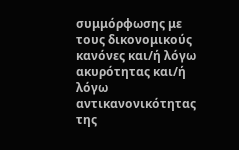συμμόρφωσης με τους δικονομικούς κανόνες και/ή λόγω ακυρότητας και/ή λόγω αντικανονικότητας της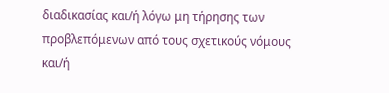διαδικασίας και/ή λόγω μη τήρησης των προβλεπόμενων από τους σχετικούς νόμους και/ή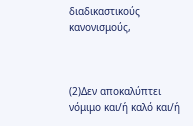διαδικαστικούς κανονισμούς,



(2)Δεν αποκαλύπτει νόμιμο και/ή καλό και/ή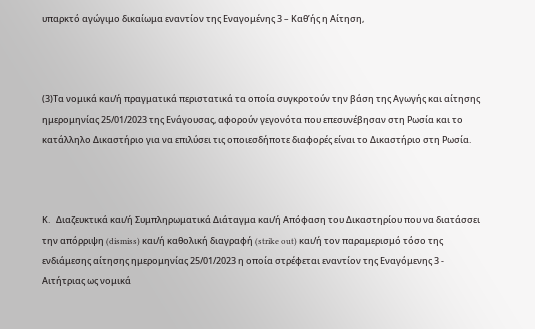υπαρκτό αγώγιμο δικαίωμα εναντίον της Εναγομένης 3 – Καθ’ής η Αίτηση,



(3)Τα νομικά και/ή πραγματικά περιστατικά τα οποία συγκροτούν την βάση της Αγωγής και αίτησης ημερομηνίας 25/01/2023 της Ενάγουσας, αφορούν γεγονότα που επεσυνέβησαν στη Ρωσία και το κατάλληλο Δικαστήριο για να επιλύσει τις οποιεσδήποτε διαφορές είναι το Δικαστήριο στη Ρωσία.



Κ.   Διαζευκτικά και/ή Συμπληρωματικά Διάταγμα και/ή Απόφαση του Δικαστηρίου που να διατάσσει την απόρριψη (dismiss) και/ή καθολική διαγραφή (strike out) και/ή τον παραμερισμό τόσο της ενδιάμεσης αίτησης ημερομηνίας 25/01/2023 η οποία στρέφεται εναντίον της Εναγόμενης 3 - Αιτήτριας ως νομικά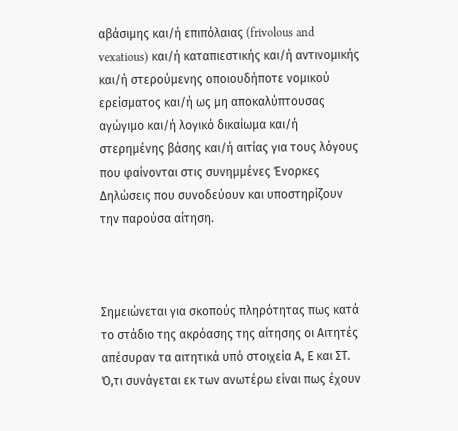αβάσιμης και/ή επιπόλαιας (frivolous and vexatious) και/ή καταπιεστικής και/ή αντινομικής και/ή στερούμενης οποιουδήποτε νομικού ερείσματος και/ή ως μη αποκαλύπτουσας αγώγιμο και/ή λογικό δικαίωμα και/ή στερημένης βάσης και/ή αιτίας για τους λόγους που φαίνονται στις συνημμένες Ένορκες Δηλώσεις που συνοδεύουν και υποστηρίζουν την παρούσα αίτηση.



Σημειώνεται για σκοπούς πληρότητας πως κατά το στάδιο της ακρόασης της αίτησης οι Αιτητές απέσυραν τα αιτητικά υπό στοιχεία Α, Ε και ΣΤ.  Ό,τι συνάγεται εκ των ανωτέρω είναι πως έχουν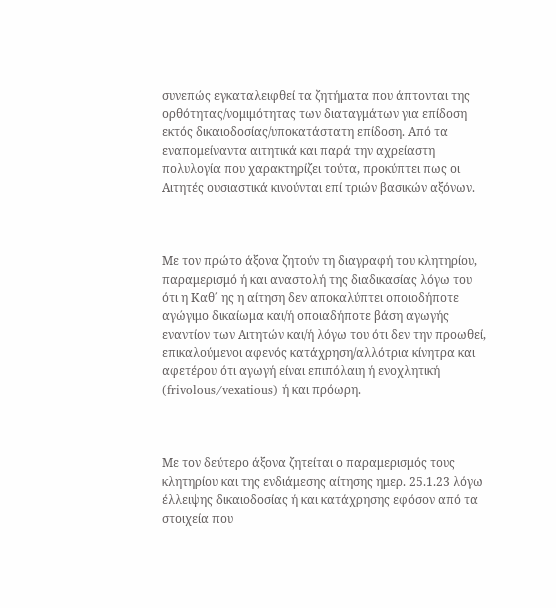συνεπώς εγκαταλειφθεί τα ζητήματα που άπτονται της ορθότητας/νομιμότητας των διαταγμάτων για επίδοση εκτός δικαιοδοσίας/υποκατάστατη επίδοση. Από τα εναπομείναντα αιτητικά και παρά την αχρείαστη πολυλογία που χαρακτηρίζει τούτα, προκύπτει πως οι Αιτητές ουσιαστικά κινούνται επί τριών βασικών αξόνων.



Με τον πρώτο άξονα ζητούν τη διαγραφή του κλητηρίου, παραμερισμό ή και αναστολή της διαδικασίας λόγω του ότι η Καθ΄ ης η αίτηση δεν αποκαλύπτει οποιοδήποτε αγώγιμο δικαίωμα και/ή οποιαδήποτε βάση αγωγής εναντίον των Αιτητών και/ή λόγω του ότι δεν την προωθεί, επικαλούμενοι αφενός κατάχρηση/αλλότρια κίνητρα και αφετέρου ότι αγωγή είναι επιπόλαιη ή ενοχλητική (frivolous/vexatious) ή και πρόωρη.



Με τον δεύτερο άξονα ζητείται ο παραμερισμός τους κλητηρίου και της ενδιάμεσης αίτησης ημερ. 25.1.23 λόγω έλλειψης δικαιοδοσίας ή και κατάχρησης εφόσον από τα στοιχεία που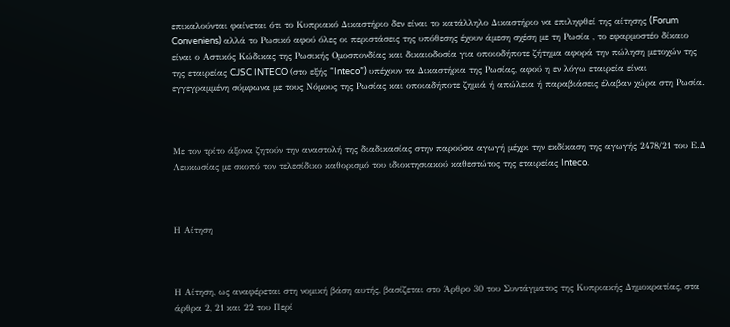επικαλούνται φαίνεται ότι το Κυπριακό Δικαστήριο δεν είναι το κατάλληλο Δικαστήριο να επιληφθεί της αίτησης (Forum Conveniens) αλλά το Ρωσικό αφού όλες οι περιστάσεις της υπόθεσης έχουν άμεση σχέση με τη Ρωσία , το εφαρμοστέο δίκαιο είναι ο Αστικός Κώδικας της Ρωσικής Ομοσπονδίας και δικαιοδοσία για οποιοδήποτε ζήτημα αφορά την πώληση μετοχών της της εταιρείας CJSC INTECO (στο εξής “Inteco”) υπέχουν τα Δικαστήρια της Ρωσίας, αφού η εν λόγω εταιρεία είναι εγγεγραμμένη σύμφωνα με τους Νόμους της Ρωσίας και οποιαδήποτε ζημιά ή απώλεια ή παραβιάσεις έλαβαν χώρα στη Ρωσία.



Με τον τρίτο άξονα ζητούν την αναστολή της διαδικασίας στην παρούσα αγωγή μέχρι την εκδίκαση της αγωγής 2478/21 του Ε.Δ Λευκωσίας με σκοπό τον τελεσίδικο καθορισμό του ιδιοκτησιακού καθεστώτος της εταιρείας Inteco.



Η Αίτηση



Η Αίτηση, ως αναφέρεται στη νομική βάση αυτής, βασίζεται στο Άρθρο 30 του Συντάγματος της Κυπριακής Δημοκρατίας, στα άρθρα 2, 21 και 22 του Περί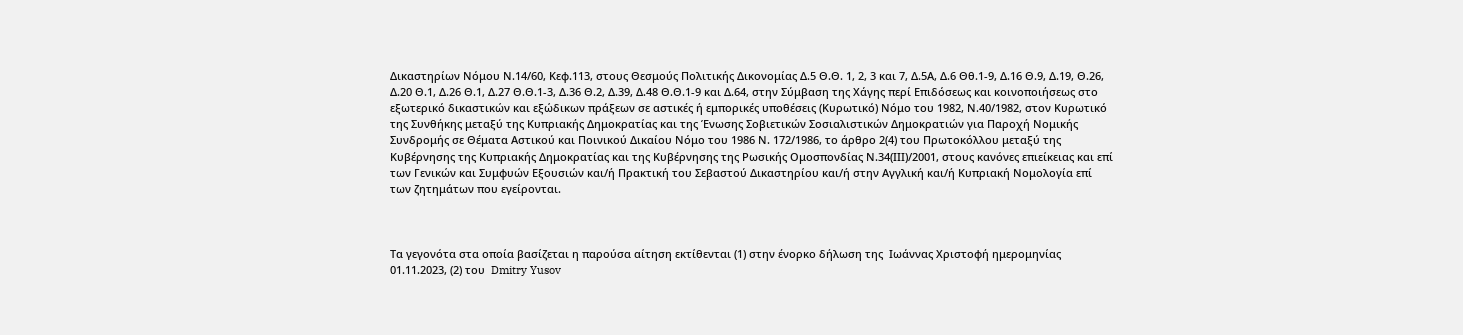Δικαστηρίων Νόμου Ν.14/60, Κεφ.113, στους Θεσμούς Πολιτικής Δικονομίας Δ.5 Θ.Θ. 1, 2, 3 και 7, Δ.5Α, Δ.6 Θθ.1-9, Δ.16 Θ.9, Δ.19, Θ.26, Δ.20 Θ.1, Δ.26 Θ.1, Δ.27 Θ.Θ.1-3, Δ.36 Θ.2, Δ.39, Δ.48 Θ.Θ.1-9 και Δ.64, στην Σύμβαση της Χάγης περί Επιδόσεως και κοινοποιήσεως στο εξωτερικό δικαστικών και εξώδικων πράξεων σε αστικές ή εμπορικές υποθέσεις (Κυρωτικό) Νόμο του 1982, Ν.40/1982, στον Κυρωτικό της Συνθήκης μεταξύ της Κυπριακής Δημοκρατίας και της Ένωσης Σοβιετικών Σοσιαλιστικών Δημοκρατιών για Παροχή Νομικής Συνδρομής σε Θέματα Αστικού και Ποινικού Δικαίου Νόμο του 1986 Ν. 172/1986, το άρθρο 2(4) του Πρωτοκόλλου μεταξύ της Κυβέρνησης της Κυπριακής Δημοκρατίας και της Κυβέρνησης της Ρωσικής Ομοσπονδίας Ν.34(ΙΙΙ)/2001, στους κανόνες επιείκειας και επί των Γενικών και Συμφυών Εξουσιών και/ή Πρακτική του Σεβαστού Δικαστηρίου και/ή στην Αγγλική και/ή Κυπριακή Νομολογία επί των ζητημάτων που εγείρονται.



Τα γεγονότα στα οποία βασίζεται η παρούσα αίτηση εκτίθενται (1) στην ένορκο δήλωση της  Ιωάννας Χριστοφή ημερομηνίας 01.11.2023, (2) του  Dmitry Yusov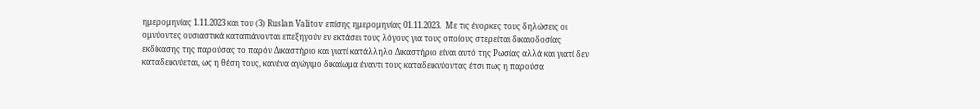ημερομηνίας 1.11.2023 και του (3) Ruslan Valitov επίσης ημερομηνίας 01.11.2023.  Με τις ένορκες τους δηλώσεις οι ομνύοντες ουσιαστικά καταπιάνονται επεξηγούν εν εκτάσει τους λόγους για τους οποίους στερείται δικαιοδοσίας εκδίκασης της παρούσας το παρόν Δικαστήριο και γιατί κατάλληλο Δικαστήριο είναι αυτό της Ρωσίας αλλά και γιατί δεν καταδεικνύεται, ως η θέση τους, κανένα αγώγιμο δικαίωμα έναντι τους καταδεικνύοντας έτσι πως η παρούσα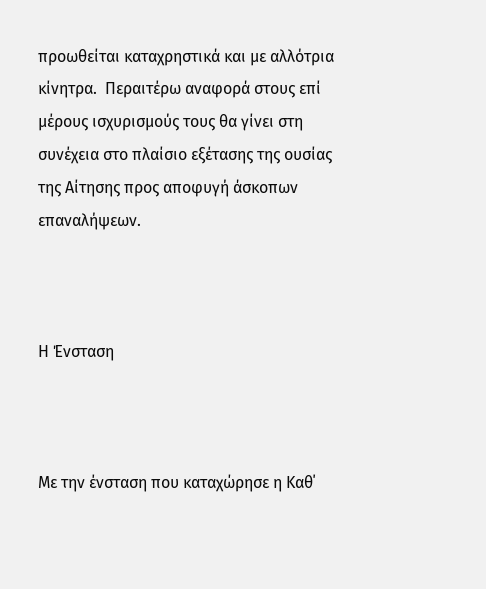προωθείται καταχρηστικά και με αλλότρια κίνητρα.  Περαιτέρω αναφορά στους επί μέρους ισχυρισμούς τους θα γίνει στη συνέχεια στο πλαίσιο εξέτασης της ουσίας της Αίτησης προς αποφυγή άσκοπων επαναλήψεων.



Η Ένσταση



Με την ένσταση που καταχώρησε η Καθ΄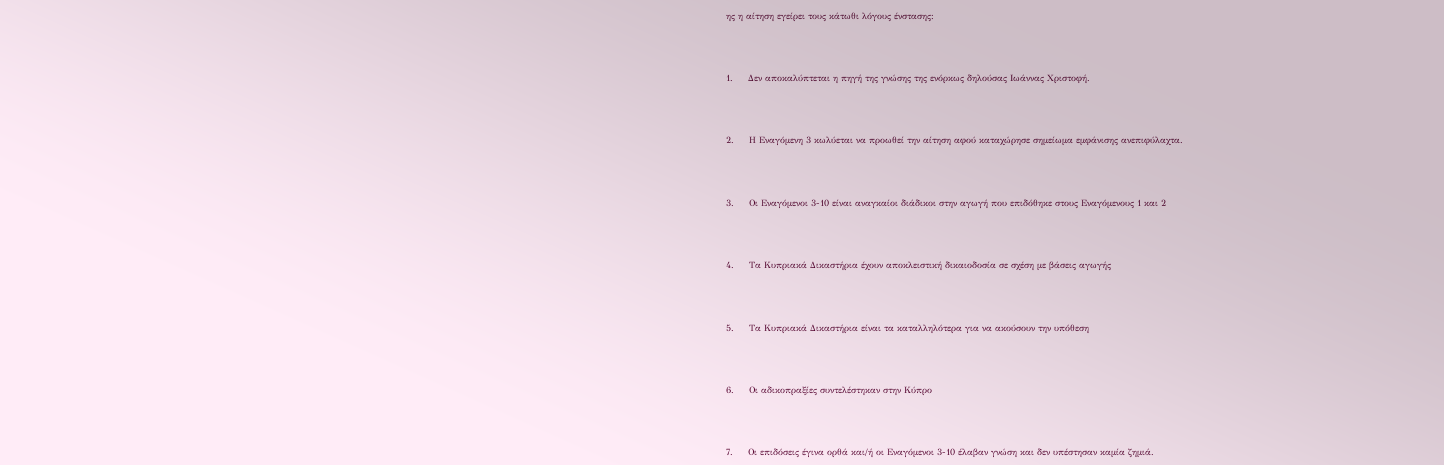ης η αίτηση εγείρει τους κάτωθι λόγους ένστασης:



1.     Δεν αποκαλύπτεται η πηγή της γνώσης της ενόρκως δηλούσας Ιωάννας Χριστοφή.



2.     Η Εναγόμενη 3 κωλύεται να προωθεί την αίτηση αφού καταχώρησε σημείωμα εμφάνισης ανεπιφύλαχτα.



3.     Οι Εναγόμενοι 3-10 είναι αναγκαίοι διάδικοι στην αγωγή που επιδόθηκε στους Εναγόμενους 1 και 2



4.     Τα Κυπριακά Δικαστήρια έχουν αποκλειστική δικαιοδοσία σε σχέση με βάσεις αγωγής



5.     Τα Κυπριακά Δικαστήρια είναι τα καταλληλότερα για να ακούσουν την υπόθεση



6.     Οι αδικοπραξίες συντελέστηκαν στην Κύπρο



7.     Οι επιδόσεις έγινα ορθά και/ή οι Εναγόμενοι 3-10 έλαβαν γνώση και δεν υπέστησαν καμία ζημιά.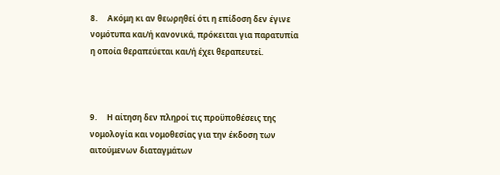8.     Ακόμη κι αν θεωρηθεί ότι η επίδοση δεν έγινε νομότυπα και/ή κανονικά, πρόκειται για παρατυπία η οποία θεραπεύεται και/ή έχει θεραπευτεί.



9.     Η αίτηση δεν πληροί τις προϋποθέσεις της νομολογία και νομοθεσίας για την έκδοση των αιτούμενων διαταγμάτων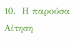10.  Η παρούσα Αίτηση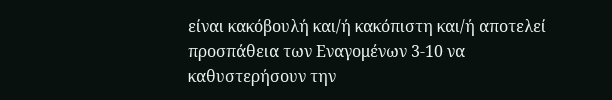είναι κακόβουλή και/ή κακόπιστη και/ή αποτελεί προσπάθεια των Εναγομένων 3-10 να καθυστερήσουν την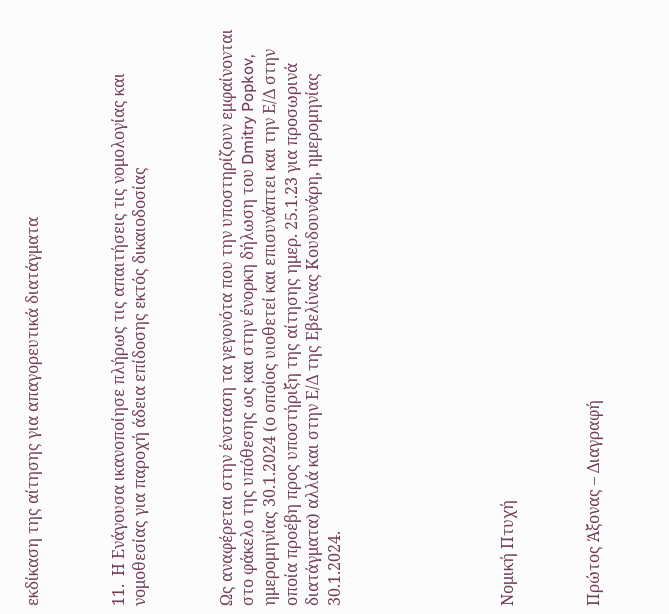εκδίκαση της αίτησης για απαγορευτικά διατάγματα



11.  Η Ενάγουσα ικανοποίησε πλήρως τις απαιτήσεις τις νομολογίας και νομοθεσίας για παροχή άδεια επίδοσης εκτός δικαιοδοσίας



Ως αναφέρεται στην ένσταση τα γεγονότα που την υποστηρίζουν εμφαίνονται στο φάκελο της υπόθεσης ως και στην ένορκη δήλωση του Dmitry Popkov, ημερομηνίας 30.1.2024 (ο οποίος υιοθετεί και επισυνάπτει και την Ε/Δ στην οποία προέβη προς υποστήριξη της αίτησης ημερ. 25.1.23 για προσωρινά διατάγματα) αλλά και στην Ε/Δ της Εβελίνας Κουδουνάρη, ημερομηνίας 30.1.2024.







Νομική Πτυχή



Πρώτος Άξονας – Διαγραφή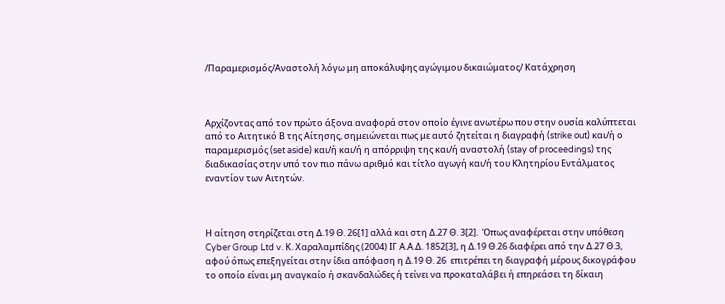/Παραμερισμός/Αναστολή λόγω μη αποκάλυψης αγώγιμου δικαιώματος/ Κατάχρηση



Αρχίζοντας από τον πρώτο άξονα αναφορά στον οποίο έγινε ανωτέρω που στην ουσία καλύπτεται από το Αιτητικό Β της Αίτησης, σημειώνεται πως με αυτό ζητείται η διαγραφή (strike out) και/ή ο παραμερισμός (set aside) και/ή και/ή η απόρριψη της και/ή αναστολή (stay of proceedings) της διαδικασίας στην υπό τον πιο πάνω αριθμό και τίτλο αγωγή και/ή του Κλητηρίου Εντάλματος εναντίον των Αιτητών.



Η αίτηση στηρίζεται στη Δ.19 Θ. 26[1] αλλά και στη Δ.27 Θ. 3[2].  Όπως αναφέρεται στην υπόθεση Cyber Group Ltd v. Κ. Χαραλαμπίδης (2004) ΙΓ Α.Α.Δ. 1852[3], η Δ.19 Θ.26 διαφέρει από την Δ.27 Θ.3, αφού όπως επεξηγείται στην ίδια απόφαση η Δ.19 Θ. 26  επιτρέπει τη διαγραφή μέρους δικογράφου το οποίο είναι μη αναγκαίο ή σκανδαλώδες ή τείνει να προκαταλάβει ή επηρεάσει τη δίκαιη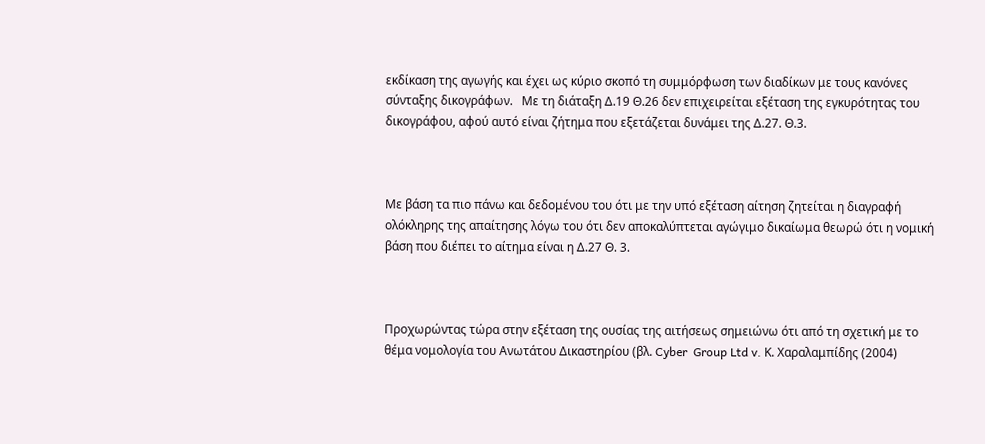εκδίκαση της αγωγής και έχει ως κύριο σκοπό τη συμμόρφωση των διαδίκων με τους κανόνες σύνταξης δικογράφων.   Με τη διάταξη Δ.19 Θ.26 δεν επιχειρείται εξέταση της εγκυρότητας του δικογράφου, αφού αυτό είναι ζήτημα που εξετάζεται δυνάμει της Δ.27. Θ.3.



Με βάση τα πιο πάνω και δεδομένου του ότι με την υπό εξέταση αίτηση ζητείται η διαγραφή ολόκληρης της απαίτησης λόγω του ότι δεν αποκαλύπτεται αγώγιμο δικαίωμα θεωρώ ότι η νομική βάση που διέπει το αίτημα είναι η Δ.27 Θ. 3.



Προχωρώντας τώρα στην εξέταση της ουσίας της αιτήσεως σημειώνω ότι από τη σχετική με το θέμα νομολογία του Ανωτάτου Δικαστηρίου (βλ. Cyber  Group Ltd v. Κ. Χαραλαμπίδης (2004)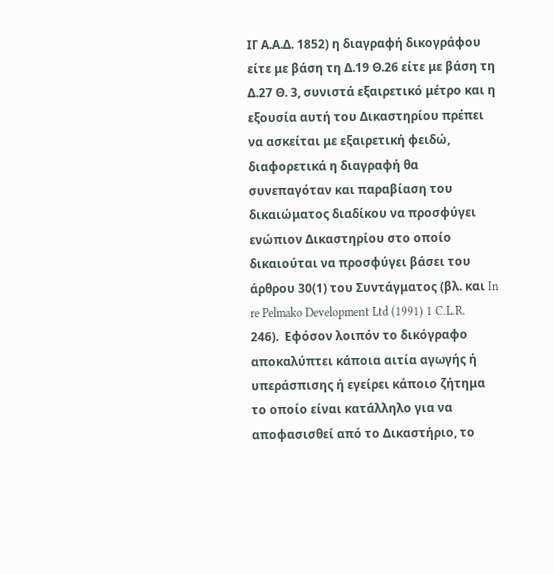ΙΓ Α.Α.Δ. 1852) η διαγραφή δικογράφου είτε με βάση τη Δ.19 Θ.26 είτε με βάση τη Δ.27 Θ. 3, συνιστά εξαιρετικό μέτρο και η εξουσία αυτή του Δικαστηρίου πρέπει να ασκείται με εξαιρετική φειδώ, διαφορετικά η διαγραφή θα συνεπαγόταν και παραβίαση του δικαιώματος διαδίκου να προσφύγει ενώπιον Δικαστηρίου στο οποίο δικαιούται να προσφύγει βάσει του άρθρου 30(1) του Συντάγματος (βλ. και In re Pelmako Development Ltd (1991) 1 C.L.R. 246).  Εφόσον λοιπόν το δικόγραφο αποκαλύπτει κάποια αιτία αγωγής ή υπεράσπισης ή εγείρει κάποιο ζήτημα το οποίο είναι κατάλληλο για να αποφασισθεί από το Δικαστήριο, το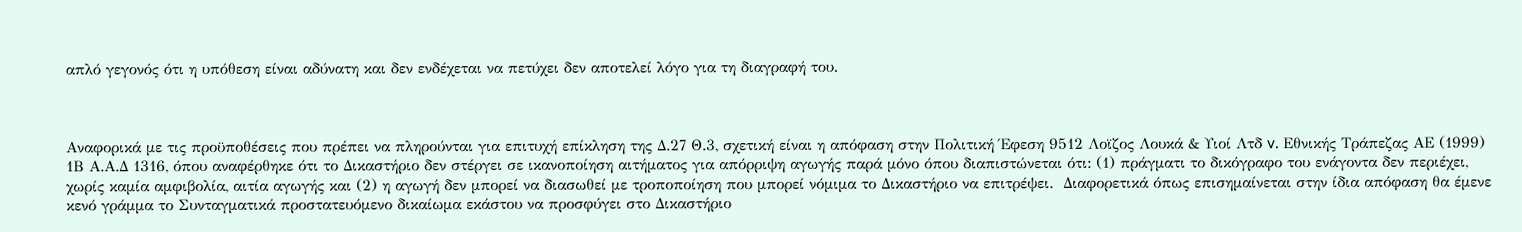απλό γεγονός ότι η υπόθεση είναι αδύνατη και δεν ενδέχεται να πετύχει δεν αποτελεί λόγο για τη διαγραφή του.



Αναφορικά με τις προϋποθέσεις που πρέπει να πληρούνται για επιτυχή επίκληση της Δ.27 Θ.3, σχετική είναι η απόφαση στην Πολιτική Έφεση 9512 Λοϊζος Λουκά & Υιοί Λτδ v. Εθνικής Τράπεζας ΑΕ (1999) 1Β Α.Α.Δ 1316, όπου αναφέρθηκε ότι το Δικαστήριο δεν στέργει σε ικανοποίηση αιτήματος για απόρριψη αγωγής παρά μόνο όπου διαπιστώνεται ότι: (1) πράγματι το δικόγραφο του ενάγοντα δεν περιέχει, χωρίς καμία αμφιβολία, αιτία αγωγής και (2) η αγωγή δεν μπορεί να διασωθεί με τροποποίηση που μπορεί νόμιμα το Δικαστήριο να επιτρέψει.  Διαφορετικά όπως επισημαίνεται στην ίδια απόφαση θα έμενε κενό γράμμα το Συνταγματικά προστατευόμενο δικαίωμα εκάστου να προσφύγει στο Δικαστήριο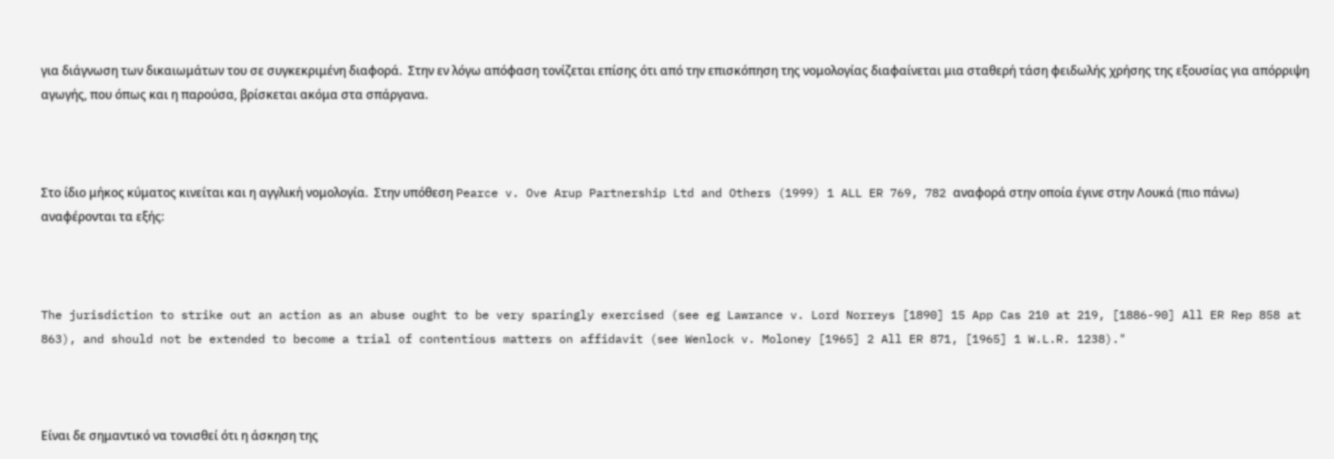για διάγνωση των δικαιωμάτων του σε συγκεκριμένη διαφορά.  Στην εν λόγω απόφαση τονίζεται επίσης ότι από την επισκόπηση της νομολογίας διαφαίνεται μια σταθερή τάση φειδωλής χρήσης της εξουσίας για απόρριψη  αγωγής, που όπως και η παρούσα, βρίσκεται ακόμα στα σπάργανα.



Στο ίδιο μήκος κύματος κινείται και η αγγλική νομολογία.  Στην υπόθεση Pearce v. Ove Arup Partnership Ltd and Others (1999) 1 ALL ER 769, 782 αναφορά στην οποία έγινε στην Λουκά (πιο πάνω) αναφέρονται τα εξής:



The jurisdiction to strike out an action as an abuse ought to be very sparingly exercised (see eg Lawrance v. Lord Norreys [1890] 15 App Cas 210 at 219, [1886-90] All ER Rep 858 at 863), and should not be extended to become a trial of contentious matters on affidavit (see Wenlock v. Moloney [1965] 2 All ER 871, [1965] 1 W.L.R. 1238)."



Είναι δε σημαντικό να τονισθεί ότι η άσκηση της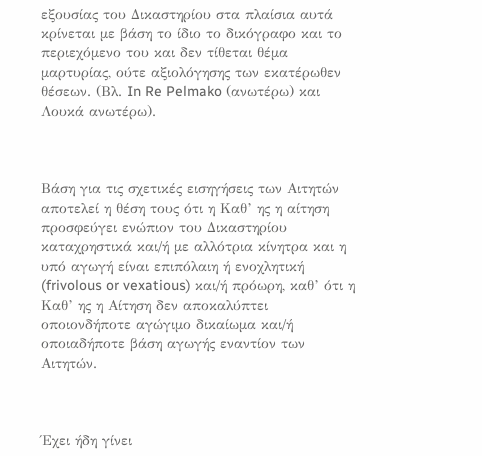εξουσίας του Δικαστηρίου στα πλαίσια αυτά κρίνεται με βάση το ίδιο το δικόγραφο και το περιεχόμενο του και δεν τίθεται θέμα μαρτυρίας, ούτε αξιολόγησης των εκατέρωθεν θέσεων. (Βλ. In Re Pelmako (ανωτέρω) και Λουκά ανωτέρω).



Βάση για τις σχετικές εισηγήσεις των Αιτητών αποτελεί η θέση τους ότι η Καθ’ ης η αίτηση προσφεύγει ενώπιον του Δικαστηρίου καταχρηστικά και/ή με αλλότρια κίνητρα και η υπό αγωγή είναι επιπόλαιη ή ενοχλητική (frivolous or vexatious) και/ή πρόωρη, καθ’ ότι η Καθ’ ης η Αίτηση δεν αποκαλύπτει οποιονδήποτε αγώγιμο δικαίωμα και/ή οποιαδήποτε βάση αγωγής εναντίον των Αιτητών.



Έχει ήδη γίνει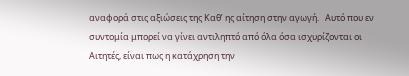αναφορά στις αξιώσεις της Καθ’ ης αίτηση στην αγωγή.   Αυτό που εν συντομία μπορεί να γίνει αντιληπτό από όλα όσα ισχυρίζονται οι Αιτητές, είναι πως η κατάχρηση την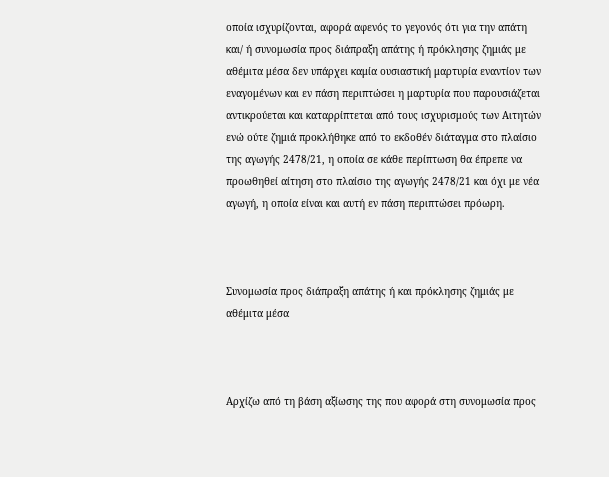οποία ισχυρίζονται, αφορά αφενός το γεγονός ότι για την απάτη και/ ή συνομωσία προς διάπραξη απάτης ή πρόκλησης ζημιάς με αθέμιτα μέσα δεν υπάρχει καμία ουσιαστική μαρτυρία εναντίον των εναγομένων και εν πάση περιπτώσει η μαρτυρία που παρουσιάζεται αντικρούεται και καταρρίπτεται από τους ισχυρισμούς των Αιτητών ενώ ούτε ζημιά προκλήθηκε από το εκδοθέν διάταγμα στο πλαίσιο της αγωγής 2478/21, η οποία σε κάθε περίπτωση θα έπρεπε να προωθηθεί αίτηση στο πλαίσιο της αγωγής 2478/21 και όχι με νέα αγωγή, η οποία είναι και αυτή εν πάση περιπτώσει πρόωρη.



Συνομωσία προς διάπραξη απάτης ή και πρόκλησης ζημιάς με αθέμιτα μέσα



Αρχίζω από τη βάση αξίωσης της που αφορά στη συνομωσία προς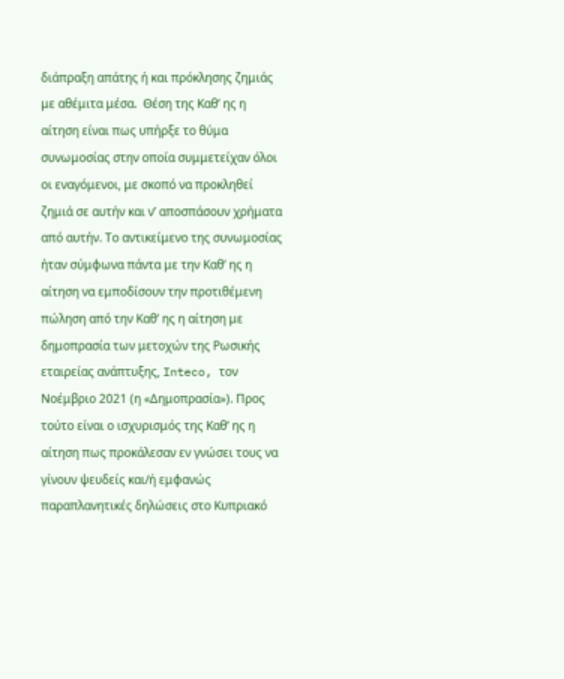διάπραξη απάτης ή και πρόκλησης ζημιάς με αθέμιτα μέσα.  Θέση της Καθ’ ης η αίτηση είναι πως υπήρξε το θύμα συνωμοσίας στην οποία συμμετείχαν όλοι οι εναγόμενοι, με σκοπό να προκληθεί ζημιά σε αυτήν και ν’ αποσπάσουν χρήματα από αυτήν. Το αντικείμενο της συνωμοσίας ήταν σύμφωνα πάντα με την Καθ’ ης η αίτηση να εμποδίσουν την προτιθέμενη πώληση από την Καθ’ ης η αίτηση με δημοπρασία των μετοχών της Ρωσικής εταιρείας ανάπτυξης, Inteco, τον Νοέμβριο 2021 (η «Δημοπρασία»). Προς τούτο είναι ο ισχυρισμός της Καθ’ ης η αίτηση πως προκάλεσαν εν γνώσει τους να γίνουν ψευδείς και/ή εμφανώς παραπλανητικές δηλώσεις στο Κυπριακό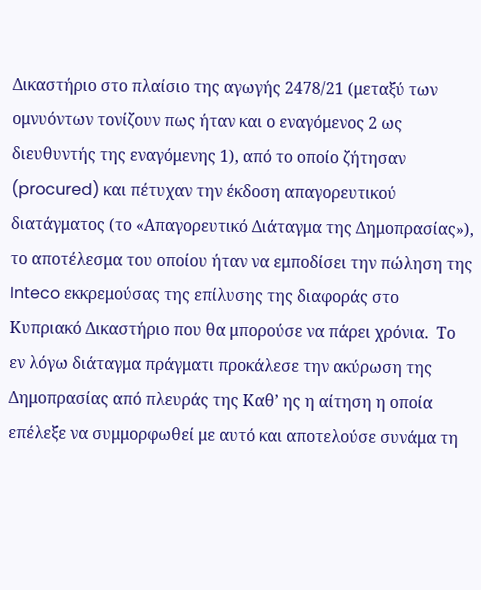Δικαστήριο στο πλαίσιο της αγωγής 2478/21 (μεταξύ των ομνυόντων τονίζουν πως ήταν και ο εναγόμενος 2 ως διευθυντής της εναγόμενης 1), από το οποίο ζήτησαν (procured) και πέτυχαν την έκδοση απαγορευτικού διατάγματος (το «Απαγορευτικό Διάταγμα της Δημοπρασίας»), το αποτέλεσμα του οποίου ήταν να εμποδίσει την πώληση της Inteco εκκρεμούσας της επίλυσης της διαφοράς στο Κυπριακό Δικαστήριο που θα μπορούσε να πάρει χρόνια.  Το εν λόγω διάταγμα πράγματι προκάλεσε την ακύρωση της Δημοπρασίας από πλευράς της Καθ’ ης η αίτηση η οποία επέλεξε να συμμορφωθεί με αυτό και αποτελούσε συνάμα τη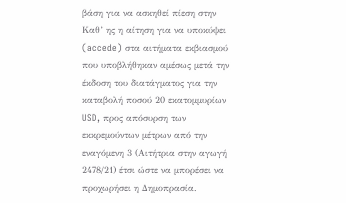βάση για να ασκηθεί πίεση στην Καθ’ ης η αίτηση για να υποκύψει (accede) στα αιτήματα εκβιασμού που υποβλήθηκαν αμέσως μετά την έκδοση του διατάγματος για την καταβολή ποσού 20 εκατομμυρίων USD, προς απόσυρση των εκκρεμούντων μέτρων από την εναγόμενη 3 (Αιτήτρια στην αγωγή 2478/21) έτσι ώστε να μπορέσει να προχωρήσει η Δημοπρασία.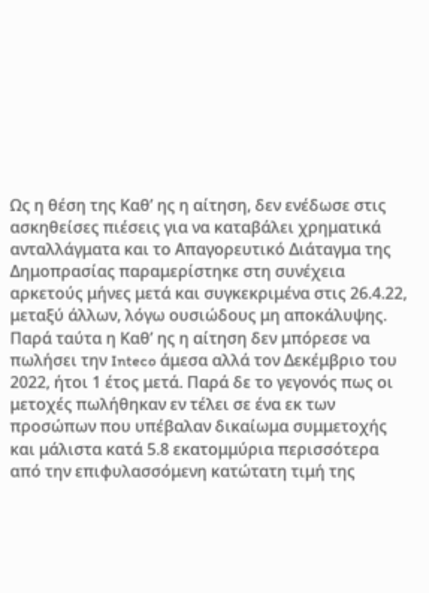Ως η θέση της Καθ’ ης η αίτηση, δεν ενέδωσε στις ασκηθείσες πιέσεις για να καταβάλει χρηματικά ανταλλάγματα και το Απαγορευτικό Διάταγμα της Δημοπρασίας παραμερίστηκε στη συνέχεια αρκετούς μήνες μετά και συγκεκριμένα στις 26.4.22, μεταξύ άλλων, λόγω ουσιώδους μη αποκάλυψης.  Παρά ταύτα η Καθ’ ης η αίτηση δεν μπόρεσε να πωλήσει την Inteco άμεσα αλλά τον Δεκέμβριο του 2022, ήτοι 1 έτος μετά. Παρά δε το γεγονός πως οι μετοχές πωλήθηκαν εν τέλει σε ένα εκ των προσώπων που υπέβαλαν δικαίωμα συμμετοχής και μάλιστα κατά 5.8 εκατομμύρια περισσότερα από την επιφυλασσόμενη κατώτατη τιμή της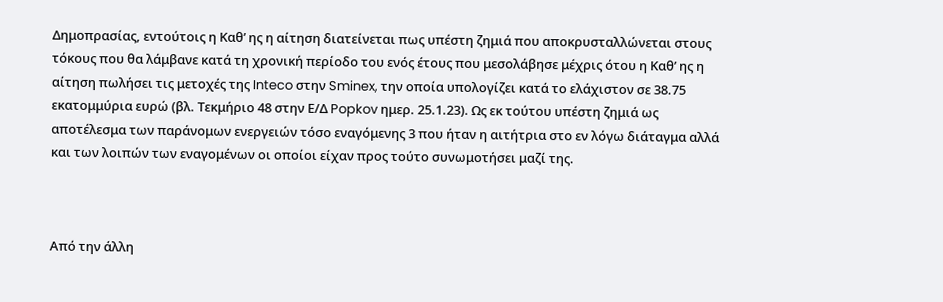Δημοπρασίας, εντούτοις η Καθ’ ης η αίτηση διατείνεται πως υπέστη ζημιά που αποκρυσταλλώνεται στους τόκους που θα λάμβανε κατά τη χρονική περίοδο του ενός έτους που μεσολάβησε μέχρις ότου η Καθ’ ης η αίτηση πωλήσει τις μετοχές της Inteco στην Sminex, την οποία υπολογίζει κατά το ελάχιστον σε 38.75 εκατομμύρια ευρώ (βλ. Τεκμήριο 48 στην Ε/Δ Popkov ημερ. 25.1.23). Ως εκ τούτου υπέστη ζημιά ως αποτέλεσμα των παράνομων ενεργειών τόσο εναγόμενης 3 που ήταν η αιτήτρια στο εν λόγω διάταγμα αλλά και των λοιπών των εναγομένων οι οποίοι είχαν προς τούτο συνωμοτήσει μαζί της.



Από την άλλη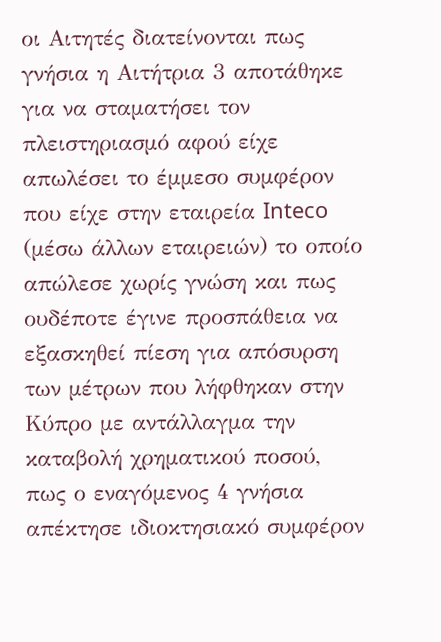οι Αιτητές διατείνονται πως γνήσια η Αιτήτρια 3 αποτάθηκε για να σταματήσει τον πλειστηριασμό αφού είχε απωλέσει το έμμεσο συμφέρον που είχε στην εταιρεία Inteco (μέσω άλλων εταιρειών) το οποίο απώλεσε χωρίς γνώση και πως ουδέποτε έγινε προσπάθεια να εξασκηθεί πίεση για απόσυρση των μέτρων που λήφθηκαν στην Κύπρο με αντάλλαγμα την καταβολή χρηματικού ποσού, πως ο εναγόμενος 4 γνήσια απέκτησε ιδιοκτησιακό συμφέρον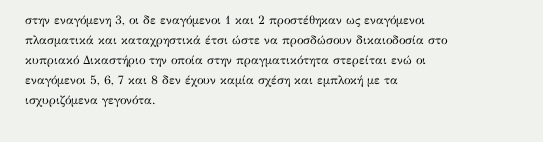στην εναγόμενη 3, οι δε εναγόμενοι 1 και 2 προστέθηκαν ως εναγόμενοι πλασματικά και καταχρηστικά έτσι ώστε να προσδώσουν δικαιοδοσία στο κυπριακό Δικαστήριο την οποία στην πραγματικότητα στερείται ενώ οι εναγόμενοι 5, 6, 7 και 8 δεν έχουν καμία σχέση και εμπλοκή με τα ισχυριζόμενα γεγονότα.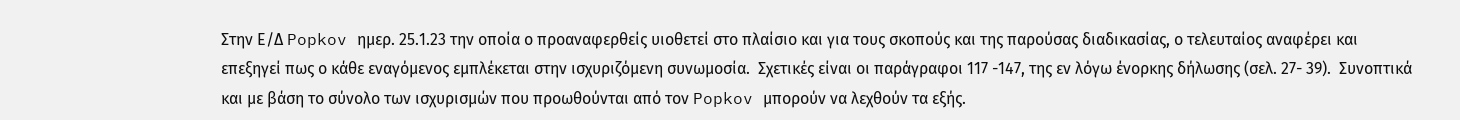Στην Ε/Δ Popkov ημερ. 25.1.23 την οποία ο προαναφερθείς υιοθετεί στο πλαίσιο και για τους σκοπούς και της παρούσας διαδικασίας, ο τελευταίος αναφέρει και επεξηγεί πως ο κάθε εναγόμενος εμπλέκεται στην ισχυριζόμενη συνωμοσία.  Σχετικές είναι οι παράγραφοι 117 -147, της εν λόγω ένορκης δήλωσης (σελ. 27- 39).  Συνοπτικά και με βάση το σύνολο των ισχυρισμών που προωθούνται από τον Popkov μπορούν να λεχθούν τα εξής.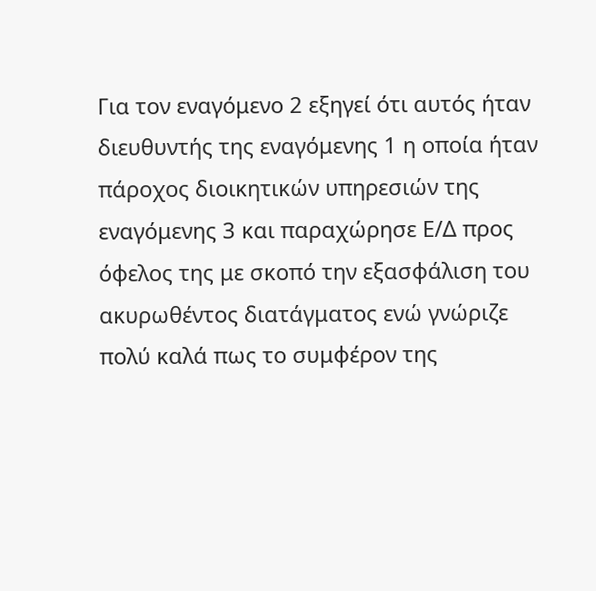Για τον εναγόμενο 2 εξηγεί ότι αυτός ήταν διευθυντής της εναγόμενης 1 η οποία ήταν πάροχος διοικητικών υπηρεσιών της εναγόμενης 3 και παραχώρησε Ε/Δ προς όφελος της με σκοπό την εξασφάλιση του ακυρωθέντος διατάγματος ενώ γνώριζε πολύ καλά πως το συμφέρον της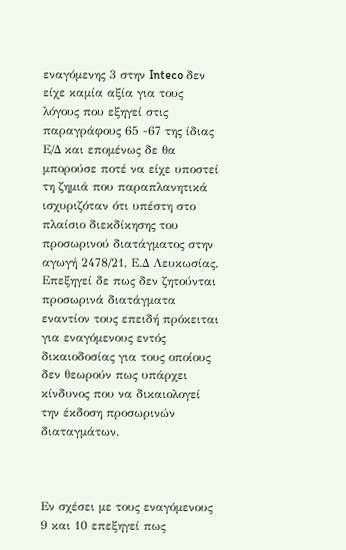εναγόμενης 3 στην Inteco δεν είχε καμία αξία για τους λόγους που εξηγεί στις παραγράφους 65 -67 της ίδιας Ε/Δ και επομένως δε θα μπορούσε ποτέ να είχε υποστεί τη ζημιά που παραπλανητικά ισχυριζόταν ότι υπέστη στο πλαίσιο διεκδίκησης του προσωρινού διατάγματος στην αγωγή 2478/21, Ε.Δ Λευκωσίας. Επεξηγεί δε πως δεν ζητούνται προσωρινά διατάγματα εναντίον τους επειδή πρόκειται για εναγόμενους εντός δικαιοδοσίας για τους οποίους δεν θεωρούν πως υπάρχει κίνδυνος που να δικαιολογεί την έκδοση προσωρινών διαταγμάτων.



Εν σχέσει με τους εναγόμενους 9 και 10 επεξηγεί πως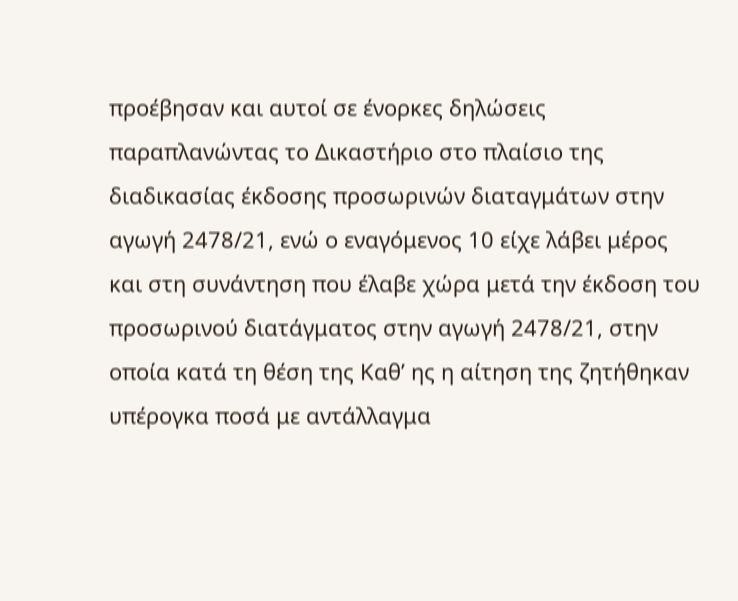προέβησαν και αυτοί σε ένορκες δηλώσεις παραπλανώντας το Δικαστήριο στο πλαίσιο της διαδικασίας έκδοσης προσωρινών διαταγμάτων στην αγωγή 2478/21, ενώ ο εναγόμενος 10 είχε λάβει μέρος και στη συνάντηση που έλαβε χώρα μετά την έκδοση του προσωρινού διατάγματος στην αγωγή 2478/21, στην οποία κατά τη θέση της Καθ’ ης η αίτηση της ζητήθηκαν υπέρογκα ποσά με αντάλλαγμα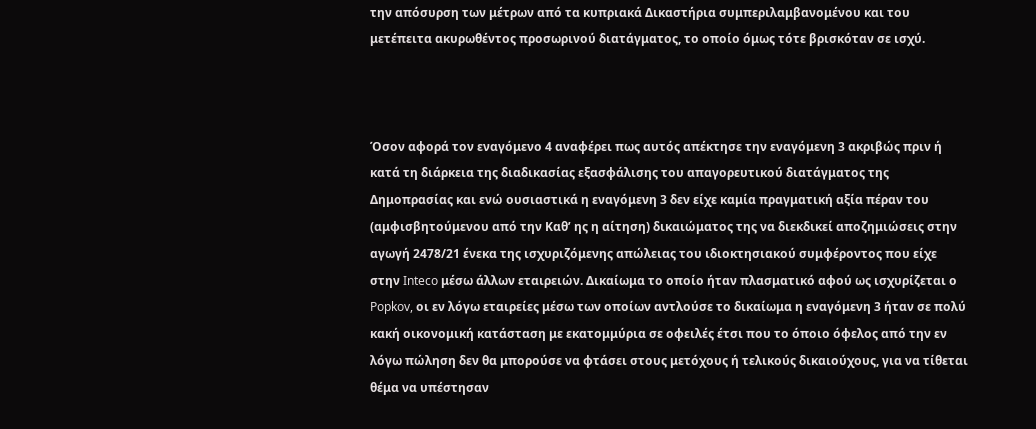την απόσυρση των μέτρων από τα κυπριακά Δικαστήρια συμπεριλαμβανομένου και του μετέπειτα ακυρωθέντος προσωρινού διατάγματος, το οποίο όμως τότε βρισκόταν σε ισχύ.



Όσον αφορά τον εναγόμενο 4 αναφέρει πως αυτός απέκτησε την εναγόμενη 3 ακριβώς πριν ή κατά τη διάρκεια της διαδικασίας εξασφάλισης του απαγορευτικού διατάγματος της Δημοπρασίας και ενώ ουσιαστικά η εναγόμενη 3 δεν είχε καμία πραγματική αξία πέραν του (αμφισβητούμενου από την Καθ’ ης η αίτηση) δικαιώματος της να διεκδικεί αποζημιώσεις στην αγωγή 2478/21 ένεκα της ισχυριζόμενης απώλειας του ιδιοκτησιακού συμφέροντος που είχε στην Inteco μέσω άλλων εταιρειών. Δικαίωμα το οποίο ήταν πλασματικό αφού ως ισχυρίζεται ο Popkov, οι εν λόγω εταιρείες μέσω των οποίων αντλούσε το δικαίωμα η εναγόμενη 3 ήταν σε πολύ κακή οικονομική κατάσταση με εκατομμύρια σε οφειλές έτσι που το όποιο όφελος από την εν λόγω πώληση δεν θα μπορούσε να φτάσει στους μετόχους ή τελικούς δικαιούχους, για να τίθεται θέμα να υπέστησαν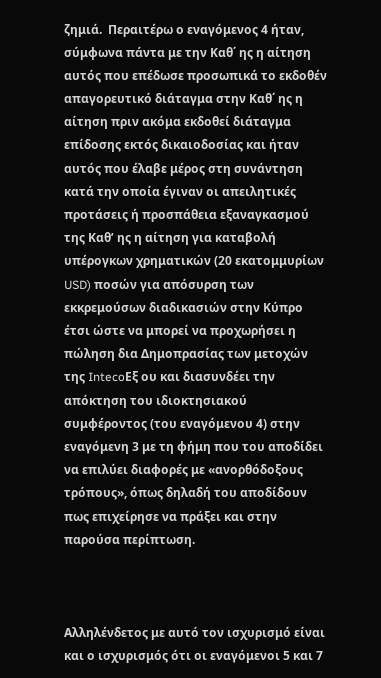ζημιά.  Περαιτέρω ο εναγόμενος 4 ήταν, σύμφωνα πάντα με την Καθ΄ ης η αίτηση αυτός που επέδωσε προσωπικά το εκδοθέν απαγορευτικό διάταγμα στην Καθ΄ ης η αίτηση πριν ακόμα εκδοθεί διάταγμα επίδοσης εκτός δικαιοδοσίας και ήταν αυτός που έλαβε μέρος στη συνάντηση κατά την οποία έγιναν οι απειλητικές προτάσεις ή προσπάθεια εξαναγκασμού της Καθ’ ης η αίτηση για καταβολή υπέρογκων χρηματικών (20 εκατομμυρίων USD) ποσών για απόσυρση των εκκρεμούσων διαδικασιών στην Κύπρο έτσι ώστε να μπορεί να προχωρήσει η πώληση δια Δημοπρασίας των μετοχών της IntecoΕξ ου και διασυνδέει την απόκτηση του ιδιοκτησιακού συμφέροντος (του εναγόμενου 4) στην εναγόμενη 3 με τη φήμη που του αποδίδει να επιλύει διαφορές με «ανορθόδοξους τρόπους», όπως δηλαδή του αποδίδουν πως επιχείρησε να πράξει και στην παρούσα περίπτωση.



Αλληλένδετος με αυτό τον ισχυρισμό είναι και ο ισχυρισμός ότι οι εναγόμενοι 5 και 7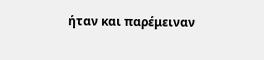ήταν και παρέμειναν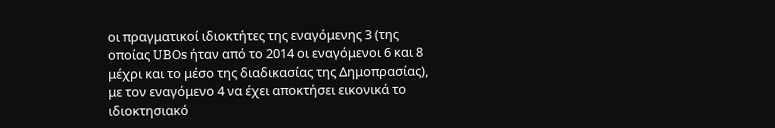οι πραγματικοί ιδιοκτήτες της εναγόμενης 3 (της οποίας UBOs ήταν από το 2014 οι εναγόμενοι 6 και 8 μέχρι και το μέσο της διαδικασίας της Δημοπρασίας), με τον εναγόμενο 4 να έχει αποκτήσει εικονικά το ιδιοκτησιακό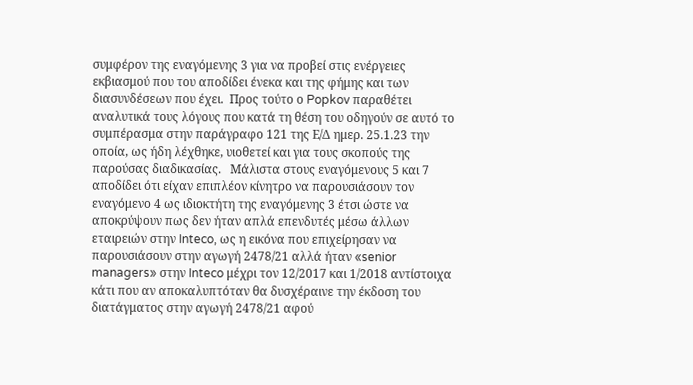συμφέρον της εναγόμενης 3 για να προβεί στις ενέργειες εκβιασμού που του αποδίδει ένεκα και της φήμης και των διασυνδέσεων που έχει.  Προς τούτο ο Popkov παραθέτει αναλυτικά τους λόγους που κατά τη θέση του οδηγούν σε αυτό το συμπέρασμα στην παράγραφο 121 της Ε/Δ ημερ. 25.1.23 την οποία, ως ήδη λέχθηκε, υιοθετεί και για τους σκοπούς της παρούσας διαδικασίας.   Μάλιστα στους εναγόμενους 5 και 7 αποδίδει ότι είχαν επιπλέον κίνητρο να παρουσιάσουν τον εναγόμενο 4 ως ιδιοκτήτη της εναγόμενης 3 έτσι ώστε να αποκρύψουν πως δεν ήταν απλά επενδυτές μέσω άλλων εταιρειών στην Inteco, ως η εικόνα που επιχείρησαν να παρουσιάσουν στην αγωγή 2478/21 αλλά ήταν «senior managers» στην Inteco μέχρι τον 12/2017 και 1/2018 αντίστοιχα κάτι που αν αποκαλυπτόταν θα δυσχέραινε την έκδοση του διατάγματος στην αγωγή 2478/21 αφού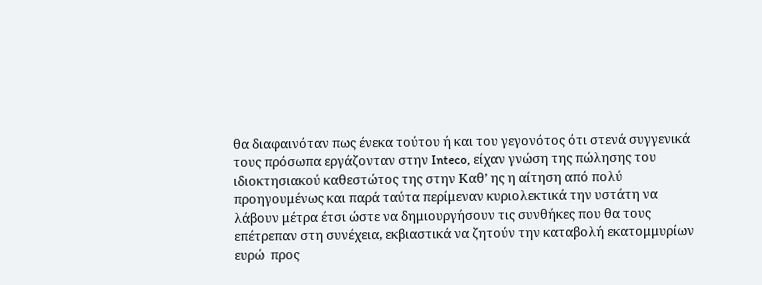θα διαφαινόταν πως ένεκα τούτου ή και του γεγονότος ότι στενά συγγενικά τους πρόσωπα εργάζονταν στην Inteco, είχαν γνώση της πώλησης του ιδιοκτησιακού καθεστώτος της στην Καθ’ ης η αίτηση από πολύ προηγουμένως και παρά ταύτα περίμεναν κυριολεκτικά την υστάτη να λάβουν μέτρα έτσι ώστε να δημιουργήσουν τις συνθήκες που θα τους επέτρεπαν στη συνέχεια, εκβιαστικά να ζητούν την καταβολή εκατομμυρίων ευρώ  προς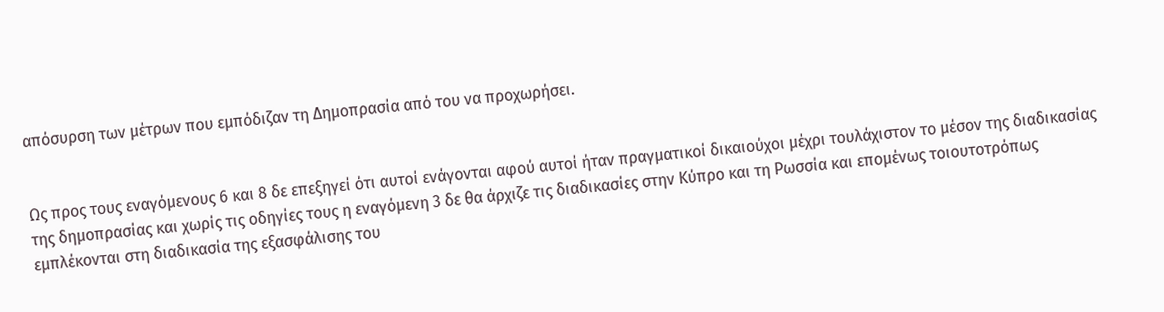απόσυρση των μέτρων που εμπόδιζαν τη Δημοπρασία από του να προχωρήσει.


Ως προς τους εναγόμενους 6 και 8 δε επεξηγεί ότι αυτοί ενάγονται αφού αυτοί ήταν πραγματικοί δικαιούχοι μέχρι τουλάχιστον το μέσον της διαδικασίας της δημοπρασίας και χωρίς τις οδηγίες τους η εναγόμενη 3 δε θα άρχιζε τις διαδικασίες στην Κύπρο και τη Ρωσσία και επομένως τοιουτοτρόπως εμπλέκονται στη διαδικασία της εξασφάλισης του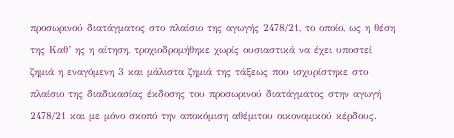προσωρινού διατάγματος στο πλαίσιο της αγωγής 2478/21, το οποίο, ως η θέση της Καθ’ ης η αίτηση, τροχιοδρομήθηκε χωρίς ουσιαστικά να έχει υποστεί ζημιά η εναγόμενη 3 και μάλιστα ζημιά της τάξεως που ισχυρίστηκε στο πλαίσιο της διαδικασίας έκδοσης του προσωρινού διατάγματος στην αγωγή 2478/21 και με μόνο σκοπό την αποκόμιση αθέμιτου οικονομικού κέρδους.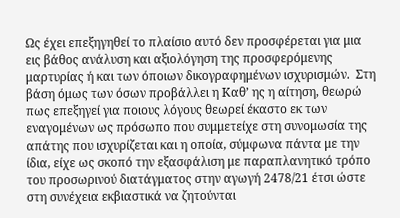Ως έχει επεξηγηθεί το πλαίσιο αυτό δεν προσφέρεται για μια εις βάθος ανάλυση και αξιολόγηση της προσφερόμενης μαρτυρίας ή και των όποιων δικογραφημένων ισχυρισμών.  Στη βάση όμως των όσων προβάλλει η Καθ’ ης η αίτηση, θεωρώ πως επεξηγεί για ποιους λόγους θεωρεί έκαστο εκ των εναγομένων ως πρόσωπο που συμμετείχε στη συνομωσία της απάτης που ισχυρίζεται και η οποία, σύμφωνα πάντα με την ίδια, είχε ως σκοπό την εξασφάλιση με παραπλανητικό τρόπο του προσωρινού διατάγματος στην αγωγή 2478/21 έτσι ώστε στη συνέχεια εκβιαστικά να ζητούνται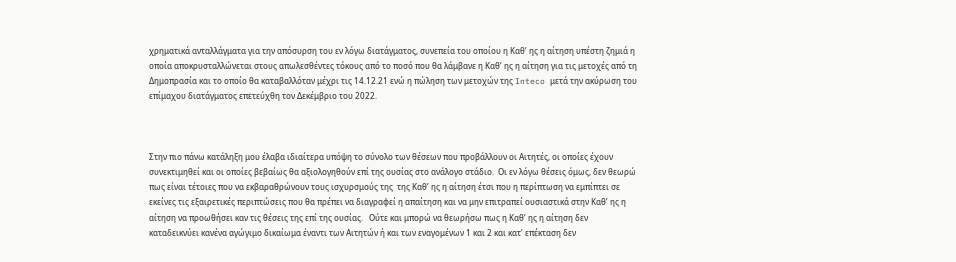χρηματικά ανταλλάγματα για την απόσυρση του εν λόγω διατάγματος, συνεπεία του οποίου η Καθ’ ης η αίτηση υπέστη ζημιά η οποία αποκρυσταλλώνεται στους απωλεσθέντες τόκους από το ποσό που θα λάμβανε η Καθ’ ης η αίτηση για τις μετοχές από τη Δημοπρασία και το οποίο θα καταβαλλόταν μέχρι τις 14.12.21 ενώ η πώληση των μετοχών της Inteco μετά την ακύρωση του επίμαχου διατάγματος επετεύχθη τον Δεκέμβριο του 2022.



Στην πιο πάνω κατάληξη μου έλαβα ιδιαίτερα υπόψη το σύνολο των θέσεων που προβάλλουν οι Αιτητές, οι οποίες έχουν συνεκτιμηθεί και οι οποίες βεβαίως θα αξιολογηθούν επί της ουσίας στο ανάλογο στάδιο.  Οι εν λόγω θέσεις όμως, δεν θεωρώ πως είναι τέτοιες που να εκβαραθρώνουν τους ισχυρσμούς της  της Καθ’ ης η αίτηση έτσι που η περίπτωση να εμπίπτει σε εκείνες τις εξαιρετικές περιπτώσεις που θα πρέπει να διαγραφεί η απαίτηση και να μην επιτραπεί ουσιαστικά στην Καθ’ ης η αίτηση να προωθήσει καν τις θέσεις της επί της ουσίας.   Ούτε και μπορώ να θεωρήσω πως η Καθ’ ης η αίτηση δεν καταδεικνύει κανένα αγώγιμο δικαίωμα έναντι των Αιτητών ή και των εναγομένων 1 και 2 και κατ’ επέκταση δεν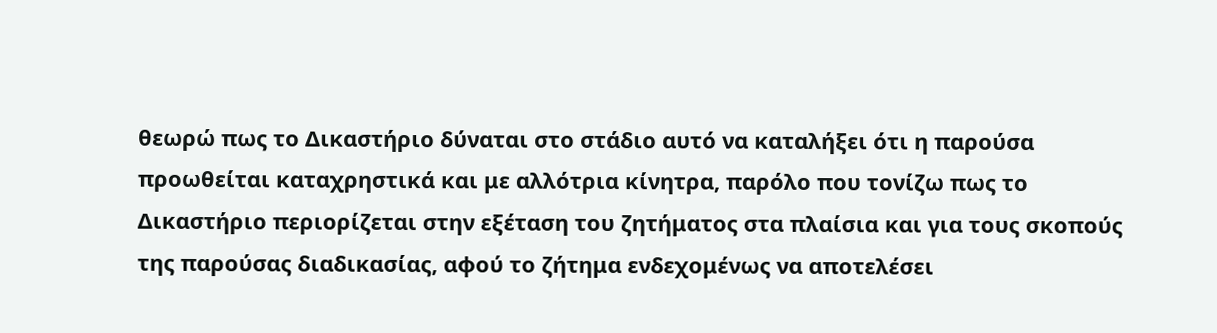θεωρώ πως το Δικαστήριο δύναται στο στάδιο αυτό να καταλήξει ότι η παρούσα προωθείται καταχρηστικά και με αλλότρια κίνητρα, παρόλο που τονίζω πως το Δικαστήριο περιορίζεται στην εξέταση του ζητήματος στα πλαίσια και για τους σκοπούς της παρούσας διαδικασίας, αφού το ζήτημα ενδεχομένως να αποτελέσει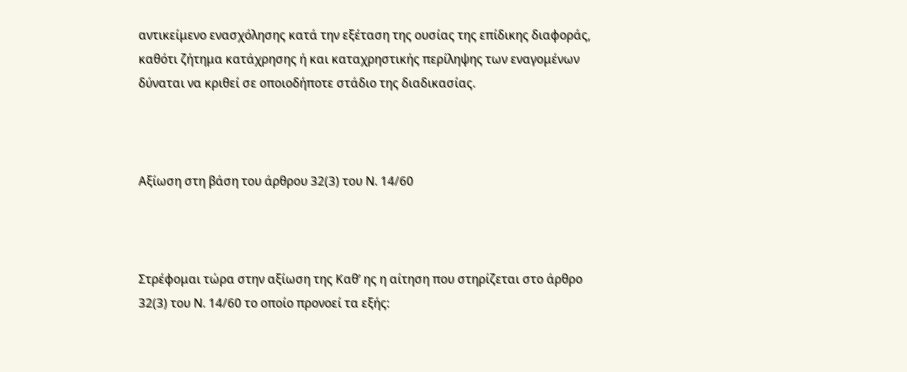αντικείμενο ενασχόλησης κατά την εξέταση της ουσίας της επίδικης διαφοράς, καθότι ζήτημα κατάχρησης ή και καταχρηστικής περίληψης των εναγομένων δύναται να κριθεί σε οποιοδήποτε στάδιο της διαδικασίας.



Αξίωση στη βάση του άρθρου 32(3) του Ν. 14/60



Στρέφομαι τώρα στην αξίωση της Καθ’ ης η αίτηση που στηρίζεται στο άρθρο 32(3) του Ν. 14/60 το οποίο προνοεί τα εξής: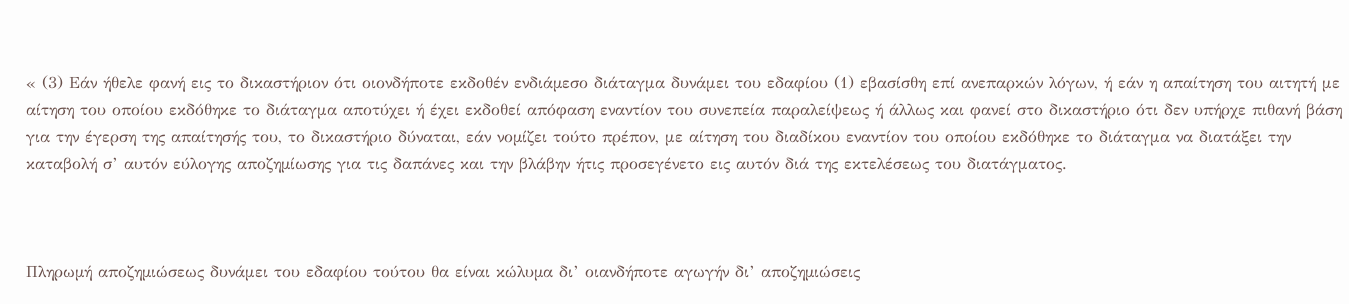« (3) Εάν ήθελε φανή εις το δικαστήριον ότι οιονδήποτε εκδοθέν ενδιάµεσο διάταγμα δυνάμει του εδαφίου (1) εβασίσθη επί ανεπαρκών λόγων, ή εάν η απαίτηση του αιτητή με αίτηση του οποίου εκδόθηκε το διάταγμα αποτύχει ή έχει εκδοθεί απόφαση εναντίον του συνεπεία παραλείψεως ή άλλως και φανεί στο δικαστήριο ότι δεν υπήρχε πιθανή βάση για την έγερση της απαίτησής του, το δικαστήριο δύναται, εάν νοµίζει τούτο πρέπον, με αίτηση του διαδίκου εναντίον του οποίου εκδόθηκε το διάταγμα να διατάξει την καταβολή σ’ αυτόν εύλογης αποζηµίωσης για τις δαπάνες και την βλάβην ήτις προσεγένετο εις αυτόν διά της εκτελέσεως του διατάγματος.



Πληρωµή αποζηµιώσεως δυνάμει του εδαφίου τούτου θα είναι κώλυµα δι’ οιανδήποτε αγωγήν δι’ αποζηµιώσεις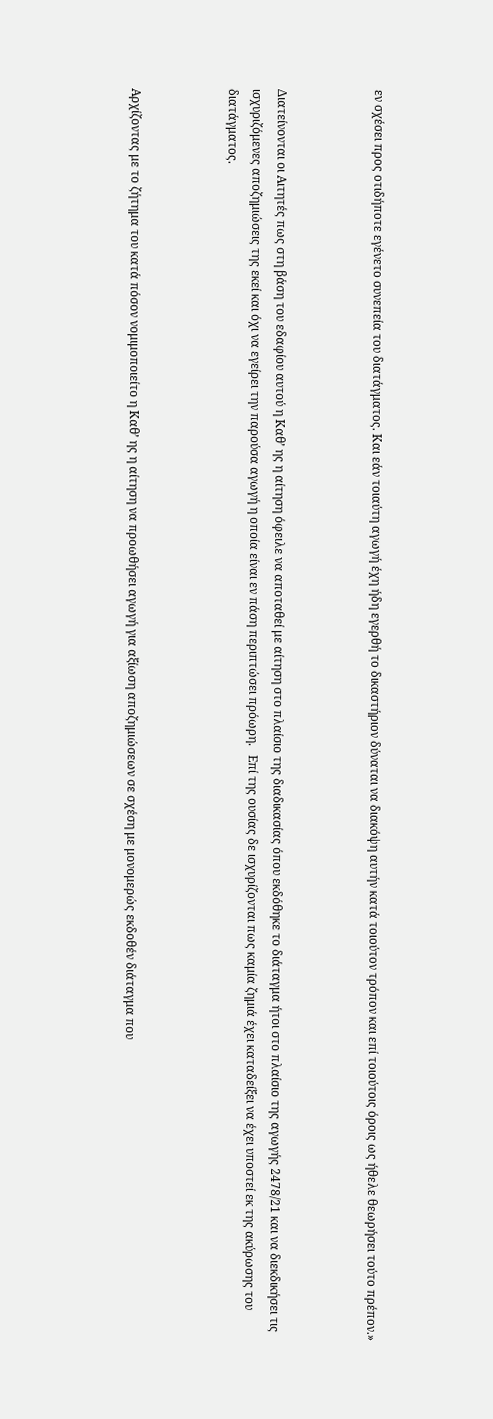εν σχέσει προς οτιδήποτε εγένετο συνεπεία του διατάγματος. Και εάν τοιαύτη αγωγή έχη ήδη εγερθή το δικαστήριον δύναται να διακόψη αυτήν κατά τοιούτον τρόπον και επί τοιούτοις όροις ως ήθελε θεωρήσει τούτο πρέπον.»



Διατείνονται οι Αιτητές πως στη βάση του εδαφίου αυτού η Καθ’ ης η αίτηση όφειλε να αποταθεί με αίτηση στο πλαίσιο της διαδικασίας όπου εκδόθηκε το διάταγμα ήτοι στο πλαίσιο της αγωγής 2478/21 και να διεκδικήσει τις ισχυριζόμενες αποζημιώσεις της εκεί και όχι να εγείρει την παρούσα αγωγή η οποία είναι εν πάση περιπτώσει πρόωρη.   Επί της ουσίας δε ισχυρίζονται πως καμία ζημιά έχει καταδείξει να έχει υποστεί εκ της ακύρωσης του διατάγματος.



Αρχίζοντας με το ζήτημα του κατά πόσον νομιμοποιείτο η Καθ’ ης η αίτηση να προωθήσει αγωγή για αξίωση αποζημιώσεων σε σχέση με μονομερώς εκδοθέν διάταγμα που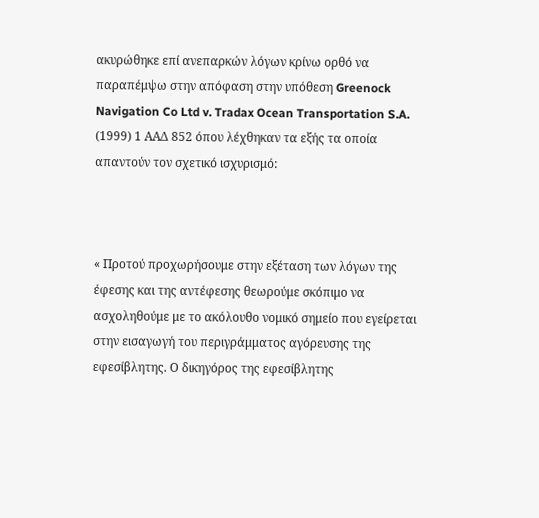ακυρώθηκε επί ανεπαρκών λόγων κρίνω ορθό να παραπέμψω στην απόφαση στην υπόθεση Greenock Navigation Co Ltd v. Tradax Ocean Transportation S.A. (1999) 1 ΑΑΔ 852 όπου λέχθηκαν τα εξής τα οποία απαντούν τον σχετικό ισχυρισμό:



« Προτού προχωρήσουμε στην εξέταση των λόγων της έφεσης και της αντέφεσης θεωρούμε σκόπιμο να ασχοληθούμε με το ακόλουθο νομικό σημείο που εγείρεται στην εισαγωγή του περιγράμματος αγόρευσης της εφεσίβλητης. Ο δικηγόρος της εφεσίβλητης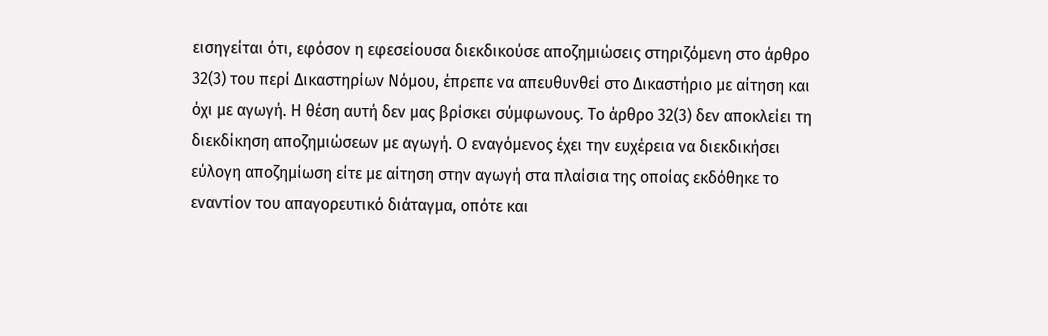εισηγείται ότι, εφόσον η εφεσείουσα διεκδικούσε αποζημιώσεις στηριζόμενη στο άρθρο 32(3) του περί Δικαστηρίων Νόμου, έπρεπε να απευθυνθεί στο Δικαστήριο με αίτηση και όχι με αγωγή. Η θέση αυτή δεν μας βρίσκει σύμφωνους. Το άρθρο 32(3) δεν αποκλείει τη διεκδίκηση αποζημιώσεων με αγωγή. Ο εναγόμενος έχει την ευχέρεια να διεκδικήσει εύλογη αποζημίωση είτε με αίτηση στην αγωγή στα πλαίσια της οποίας εκδόθηκε το εναντίον του απαγορευτικό διάταγμα, οπότε και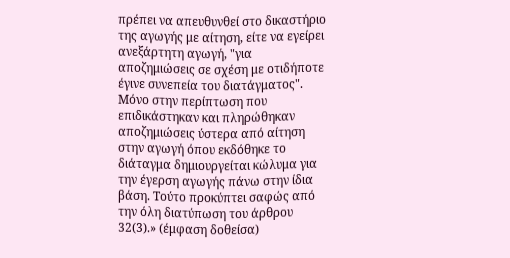πρέπει να απευθυνθεί στο δικαστήριο της αγωγής με αίτηση, είτε να εγείρει ανεξάρτητη αγωγή, "για αποζημιώσεις σε σχέση με οτιδήποτε έγινε συνεπεία του διατάγματος". Μόνο στην περίπτωση που επιδικάστηκαν και πληρώθηκαν αποζημιώσεις ύστερα από αίτηση στην αγωγή όπου εκδόθηκε το διάταγμα δημιουργείται κώλυμα για την έγερση αγωγής πάνω στην ίδια βάση. Τούτο προκύπτει σαφώς από την όλη διατύπωση του άρθρου 32(3).» (έμφαση δοθείσα)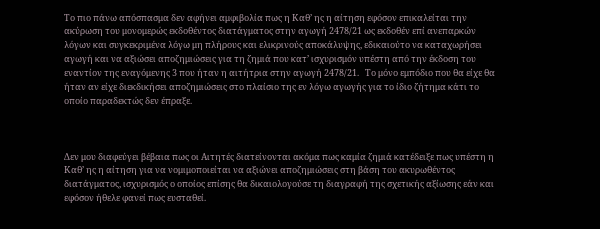Το πιο πάνω απόσπασμα δεν αφήνει αμφιβολία πως η Καθ’ ης η αίτηση εφόσον επικαλείται την ακύρωση του μονομερώς εκδοθέντος διατάγματος στην αγωγή 2478/21 ως εκδοθέν επί ανεπαρκών λόγων και συγκεκριμένα λόγω μη πλήρους και ελικρινούς αποκάλυψης, εδικαιούτο να καταχωρήσει αγωγή και να αξιώσει αποζημιώσεις για τη ζημιά που κατ’ ισχυρισμόν υπέστη από την έκδοση του εναντίον της εναγόμενης 3 που ήταν η αιτήτρια στην αγωγή 2478/21.   Το μόνο εμπόδιο που θα είχε θα ήταν αν είχε διεκδικήσει αποζημιώσεις στο πλαίσιο της εν λόγω αγωγής για το ίδιο ζήτημα κάτι το οποίο παραδεκτώς δεν έπραξε.



Δεν μου διαφεύγει βέβαια πως οι Αιτητές διατείνονται ακόμα πως καμία ζημιά κατέδειξε πως υπέστη η Καθ’ ης η αίτηση για να νομιμοποιείται να αξιώνει αποζημιώσεις στη βάση του ακυρωθέντος διατάγματος, ισχυρισμός ο οποίος επίσης θα δικαιολογούσε τη διαγραφή της σχετικής αξίωσης εάν και εφόσον ήθελε φανεί πως ευσταθεί.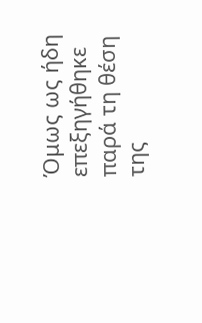Όμως ως ήδη επεξηγήθηκε παρά τη θέση της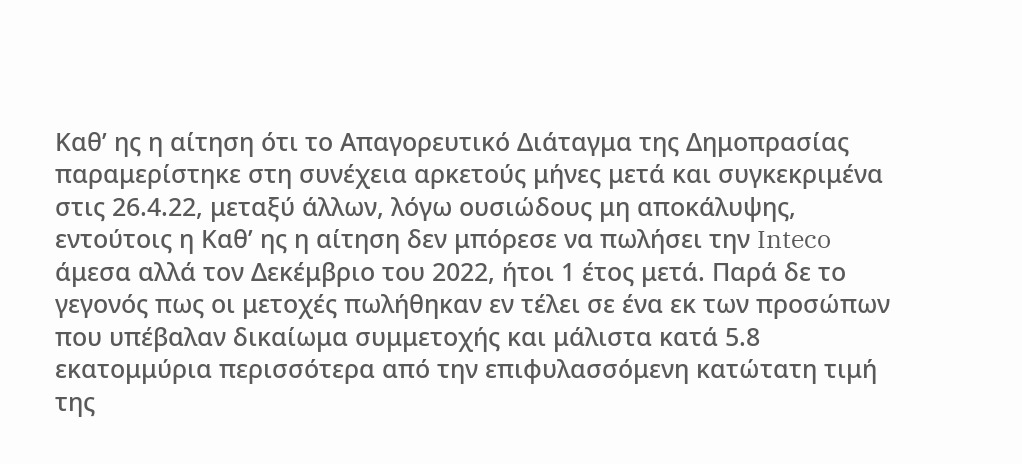Καθ’ ης η αίτηση ότι το Απαγορευτικό Διάταγμα της Δημοπρασίας παραμερίστηκε στη συνέχεια αρκετούς μήνες μετά και συγκεκριμένα στις 26.4.22, μεταξύ άλλων, λόγω ουσιώδους μη αποκάλυψης, εντούτοις η Καθ’ ης η αίτηση δεν μπόρεσε να πωλήσει την Inteco άμεσα αλλά τον Δεκέμβριο του 2022, ήτοι 1 έτος μετά. Παρά δε το γεγονός πως οι μετοχές πωλήθηκαν εν τέλει σε ένα εκ των προσώπων που υπέβαλαν δικαίωμα συμμετοχής και μάλιστα κατά 5.8 εκατομμύρια περισσότερα από την επιφυλασσόμενη κατώτατη τιμή της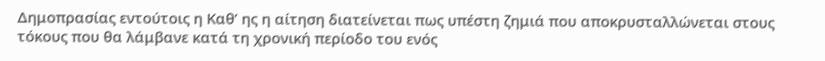Δημοπρασίας εντούτοις η Καθ’ ης η αίτηση διατείνεται πως υπέστη ζημιά που αποκρυσταλλώνεται στους τόκους που θα λάμβανε κατά τη χρονική περίοδο του ενός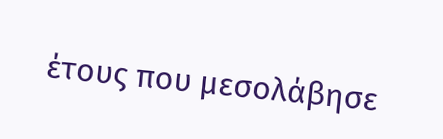έτους που μεσολάβησε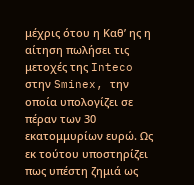μέχρις ότου η Καθ’ ης η αίτηση πωλήσει τις μετοχές της Inteco στην Sminex, την οποία υπολογίζει σε πέραν των 30 εκατομμυρίων ευρώ. Ως εκ τούτου υποστηρίζει πως υπέστη ζημιά ως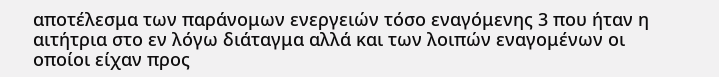αποτέλεσμα των παράνομων ενεργειών τόσο εναγόμενης 3 που ήταν η αιτήτρια στο εν λόγω διάταγμα αλλά και των λοιπών εναγομένων οι οποίοι είχαν προς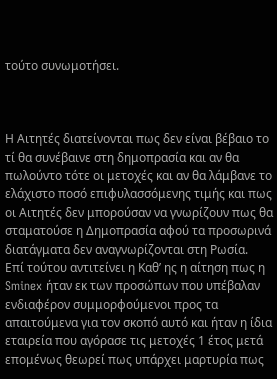τούτο συνωμοτήσει.



Η Αιτητές διατείνονται πως δεν είναι βέβαιο το τί θα συνέβαινε στη δημοπρασία και αν θα πωλούντο τότε οι μετοχές και αν θα λάμβανε το ελάχιστο ποσό επιφυλασσόμενης τιμής και πως οι Αιτητές δεν μπορούσαν να γνωρίζουν πως θα σταματούσε η Δημοπρασία αφού τα προσωρινά διατάγματα δεν αναγνωρίζονται στη Ρωσία.   Επί τούτου αντιτείνει η Καθ’ ης η αίτηση πως η Sminex ήταν εκ των προσώπων που υπέβαλαν ενδιαφέρον συμμορφούμενοι προς τα απαιτούμενα για τον σκοπό αυτό και ήταν η ίδια εταιρεία που αγόρασε τις μετοχές 1 έτος μετά επομένως θεωρεί πως υπάρχει μαρτυρία πως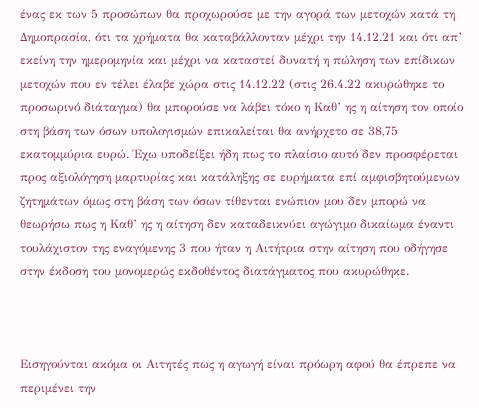ένας εκ των 5 προσώπων θα προχωρούσε με την αγορά των μετοχών κατά τη Δημοπρασία, ότι τα χρήματα θα καταβάλλονταν μέχρι την 14.12.21 και ότι απ’ εκείνη την ημερομηνία και μέχρι να καταστεί δυνατή η πώληση των επίδικων μετοχών που εν τέλει έλαβε χώρα στις 14.12.22 (στις 26.4.22 ακυρώθηκε το προσωρινό διάταγμα) θα μπορούσε να λάβει τόκο η Καθ’ ης η αίτηση τον οποίο στη βάση των όσων υπολογισμών επικαλείται θα ανήρχετο σε 38,75 εκατομμύρια ευρώ. Έχω υποδείξει ήδη πως το πλαίσιο αυτό δεν προσφέρεται προς αξιολόγηση μαρτυρίας και κατάληξης σε ευρήματα επί αμφισβητούμενων ζητημάτων όμως στη βάση των όσων τίθενται ενώπιον μου δεν μπορώ να θεωρήσω πως η Καθ’ ης η αίτηση δεν καταδεικνύει αγώγιμο δικαίωμα έναντι τουλάχιστον της εναγόμενης 3 που ήταν η Αιτήτρια στην αίτηση που οδήγησε στην έκδοση του μονομερώς εκδοθέντος διατάγματος που ακυρώθηκε.



Εισηγούνται ακόμα οι Αιτητές πως η αγωγή είναι πρόωρη αφού θα έπρεπε να περιμένει την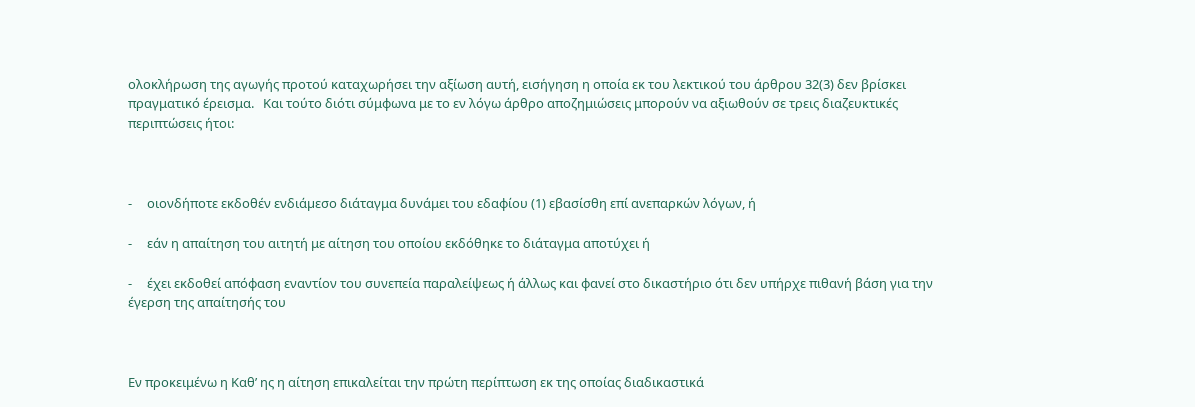ολοκλήρωση της αγωγής προτού καταχωρήσει την αξίωση αυτή, εισήγηση η οποία εκ του λεκτικού του άρθρου 32(3) δεν βρίσκει πραγματικό έρεισμα.   Και τούτο διότι σύμφωνα με το εν λόγω άρθρο αποζημιώσεις μπορούν να αξιωθούν σε τρεις διαζευκτικές περιπτώσεις ήτοι:



-     οιονδήποτε εκδοθέν ενδιάµεσο διάταγμα δυνάμει του εδαφίου (1) εβασίσθη επί ανεπαρκών λόγων, ή

-     εάν η απαίτηση του αιτητή με αίτηση του οποίου εκδόθηκε το διάταγμα αποτύχει ή

-     έχει εκδοθεί απόφαση εναντίον του συνεπεία παραλείψεως ή άλλως και φανεί στο δικαστήριο ότι δεν υπήρχε πιθανή βάση για την έγερση της απαίτησής του



Εν προκειμένω η Καθ’ ης η αίτηση επικαλείται την πρώτη περίπτωση εκ της οποίας διαδικαστικά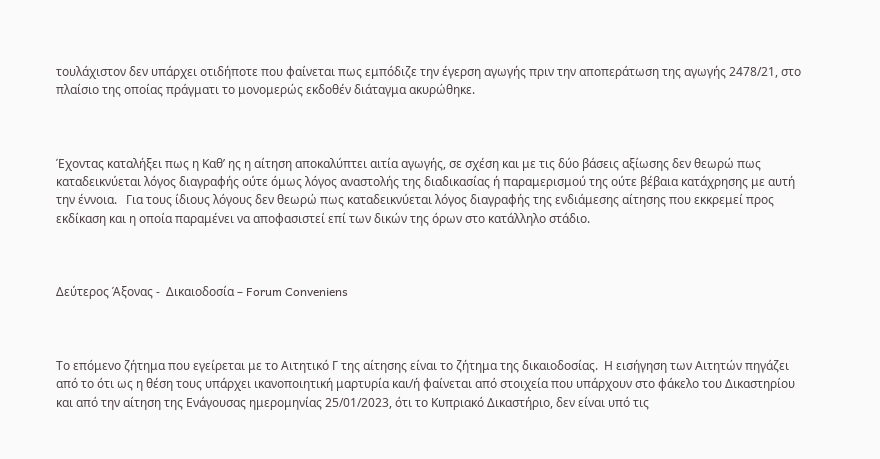τουλάχιστον δεν υπάρχει οτιδήποτε που φαίνεται πως εμπόδιζε την έγερση αγωγής πριν την αποπεράτωση της αγωγής 2478/21, στο πλαίσιο της οποίας πράγματι το μονομερώς εκδοθέν διάταγμα ακυρώθηκε.



Έχοντας καταλήξει πως η Καθ’ ης η αίτηση αποκαλύπτει αιτία αγωγής, σε σχέση και με τις δύο βάσεις αξίωσης δεν θεωρώ πως καταδεικνύεται λόγος διαγραφής ούτε όμως λόγος αναστολής της διαδικασίας ή παραμερισμού της ούτε βέβαια κατάχρησης με αυτή την έννοια.   Για τους ίδιους λόγους δεν θεωρώ πως καταδεικνύεται λόγος διαγραφής της ενδιάμεσης αίτησης που εκκρεμεί προς εκδίκαση και η οποία παραμένει να αποφασιστεί επί των δικών της όρων στο κατάλληλο στάδιο.



Δεύτερος Άξονας -  Δικαιοδοσία – Forum Conveniens



Το επόμενο ζήτημα που εγείρεται με το Αιτητικό Γ της αίτησης είναι το ζήτημα της δικαιοδοσίας.  Η εισήγηση των Αιτητών πηγάζει από το ότι ως η θέση τους υπάρχει ικανοποιητική μαρτυρία και/ή φαίνεται από στοιχεία που υπάρχουν στο φάκελο του Δικαστηρίου και από την αίτηση της Ενάγουσας ημερομηνίας 25/01/2023, ότι το Κυπριακό Δικαστήριο, δεν είναι υπό τις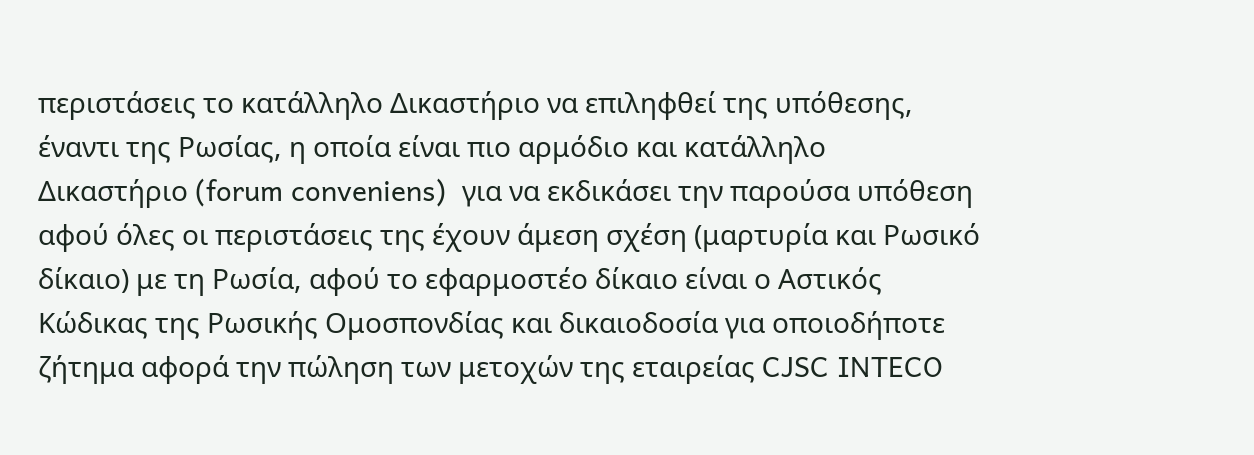περιστάσεις το κατάλληλο Δικαστήριο να επιληφθεί της υπόθεσης, έναντι της Ρωσίας, η οποία είναι πιο αρμόδιο και κατάλληλο Δικαστήριο (forum conveniens)  για να εκδικάσει την παρούσα υπόθεση αφού όλες οι περιστάσεις της έχουν άμεση σχέση (μαρτυρία και Ρωσικό δίκαιο) με τη Ρωσία, αφού το εφαρμοστέο δίκαιο είναι ο Αστικός Κώδικας της Ρωσικής Ομοσπονδίας και δικαιοδοσία για οποιοδήποτε ζήτημα αφορά την πώληση των μετοχών της εταιρείας CJSC INTECO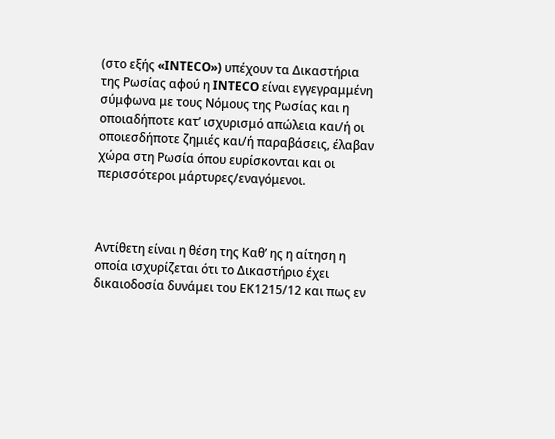(στο εξής «INTECO») υπέχουν τα Δικαστήρια της Ρωσίας αφού η INTECO είναι εγγεγραμμένη σύμφωνα με τους Νόμους της Ρωσίας και η οποιαδήποτε κατ’ ισχυρισμό απώλεια και/ή οι οποιεσδήποτε ζημιές και/ή παραβάσεις, έλαβαν χώρα στη Ρωσία όπου ευρίσκονται και οι περισσότεροι μάρτυρες/εναγόμενοι.



Αντίθετη είναι η θέση της Καθ’ ης η αίτηση η οποία ισχυρίζεται ότι το Δικαστήριο έχει δικαιοδοσία δυνάμει του ΕΚ1215/12 και πως εν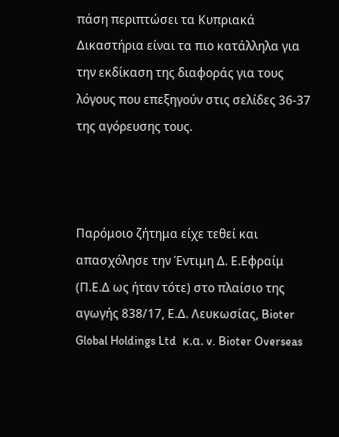πάση περιπτώσει τα Κυπριακά Δικαστήρια είναι τα πιο κατάλληλα για την εκδίκαση της διαφοράς για τους λόγους που επεξηγούν στις σελίδες 36-37 της αγόρευσης τους.



Παρόμοιο ζήτημα είχε τεθεί και απασχόλησε την Έντιμη Δ. Ε.Εφραίμ (Π.Ε.Δ ως ήταν τότε) στο πλαίσιο της αγωγής 838/17, Ε.Δ. Λευκωσίας, Bioter Global Holdings Ltd  κ.α. v. Bioter Overseas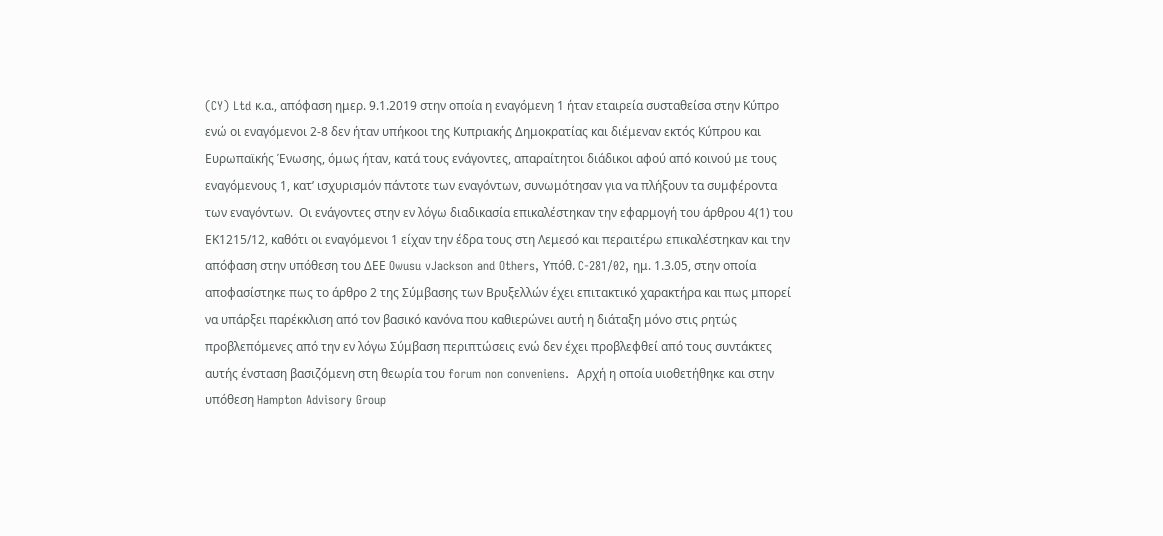(CY) Ltd κ.α., απόφαση ημερ. 9.1.2019 στην οποία η εναγόμενη 1 ήταν εταιρεία συσταθείσα στην Κύπρο ενώ οι εναγόμενοι 2-8 δεν ήταν υπήκοοι της Κυπριακής Δημοκρατίας και διέμεναν εκτός Κύπρου και Ευρωπαϊκής Ένωσης, όμως ήταν, κατά τους ενάγοντες, απαραίτητοι διάδικοι αφού από κοινού με τους εναγόμενους 1, κατ’ ισχυρισμόν πάντοτε των εναγόντων, συνωμότησαν για να πλήξουν τα συμφέροντα των εναγόντων.  Οι ενάγοντες στην εν λόγω διαδικασία επικαλέστηκαν την εφαρμογή του άρθρου 4(1) του ΕΚ1215/12, καθότι οι εναγόμενοι 1 είχαν την έδρα τους στη Λεμεσό και περαιτέρω επικαλέστηκαν και την απόφαση στην υπόθεση του ΔΕΕ Owusu vJackson and Others, Υπόθ. C-281/02, ημ. 1.3.05, στην οποία αποφασίστηκε πως το άρθρο 2 της Σύμβασης των Βρυξελλών έχει επιτακτικό χαρακτήρα και πως μπορεί να υπάρξει παρέκκλιση από τον βασικό κανόνα που καθιερώνει αυτή η διάταξη μόνο στις ρητώς προβλεπόμενες από την εν λόγω Σύμβαση περιπτώσεις ενώ δεν έχει προβλεφθεί από τους συντάκτες αυτής ένσταση βασιζόμενη στη θεωρία του forum non conveniens.  Αρχή η οποία υιοθετήθηκε και στην υπόθεση Hampton Advisory Group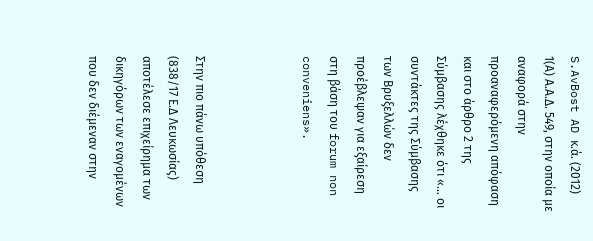S.AvBost AD κ.ά. (2012) 1(Α) Α.Α.Δ. 549, στην οποία με αναφορά στην προαναφερόμενη απόφαση και στο άρθρο 2 της Σύμβασης λέχθηκε ότι «… οι συντάκτες της Σύμβασης των Βρυξελλών δεν προέβλεψαν για εξαίρεση στη βάση του forum non conveniens».



Στην πιο πάνω υπόθεση (838/17 Ε.Δ Λευκωσίας) αποτέλεσε επιχείρημα των δικηγόρων των εναγομένων που δεν διέμεναν στην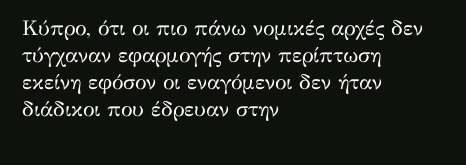Κύπρο, ότι οι πιο πάνω νομικές αρχές δεν τύγχαναν εφαρμογής στην περίπτωση εκείνη εφόσον οι εναγόμενοι δεν ήταν διάδικοι που έδρευαν στην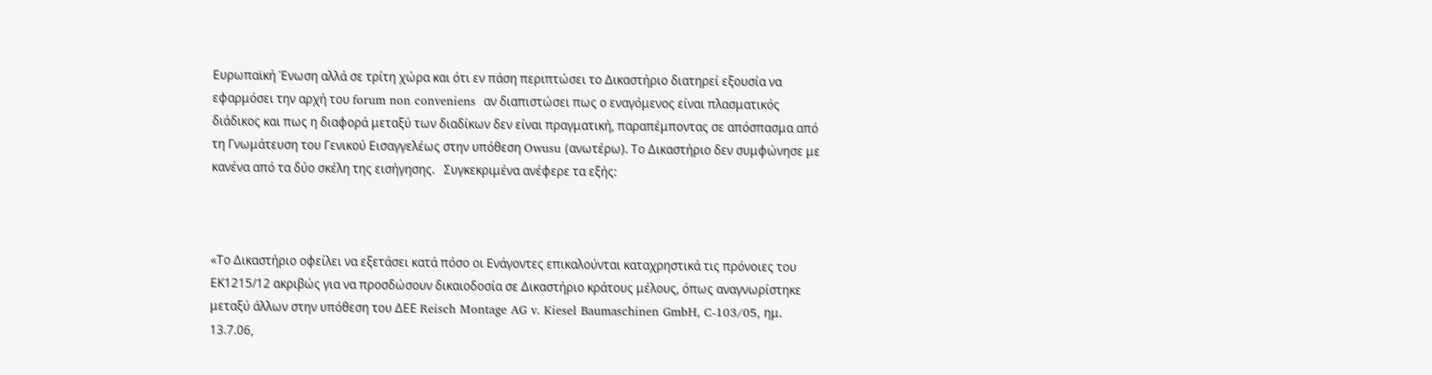Ευρωπαϊκή Ένωση αλλά σε τρίτη χώρα και ότι εν πάση περιπτώσει το Δικαστήριο διατηρεί εξουσία να εφαρμόσει την αρχή του forum non conveniens  αν διαπιστώσει πως ο εναγόμενος είναι πλασματικός διάδικος και πως η διαφορά μεταξύ των διαδίκων δεν είναι πραγματική, παραπέμποντας σε απόσπασμα από τη Γνωμάτευση του Γενικού Εισαγγελέως στην υπόθεση Owusu (ανωτέρω). Το Δικαστήριο δεν συμφώνησε με κανένα από τα δύο σκέλη της εισήγησης.   Συγκεκριμένα ανέφερε τα εξής:



«Το Δικαστήριο οφείλει να εξετάσει κατά πόσο οι Ενάγοντες επικαλούνται καταχρηστικά τις πρόνοιες του ΕΚ1215/12 ακριβώς για να προσδώσουν δικαιοδοσία σε Δικαστήριο κράτους μέλους, όπως αναγνωρίστηκε μεταξύ άλλων στην υπόθεση του ΔΕΕ Reisch Montage AG v. Kiesel Baumaschinen GmbH, C-103/05, ημ. 13.7.06,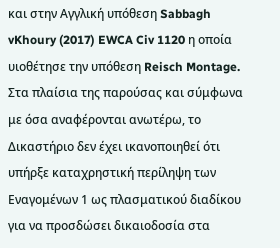και στην Αγγλική υπόθεση Sabbagh vKhoury (2017) EWCA Civ 1120 η οποία υιοθέτησε την υπόθεση Reisch Montage. Στα πλαίσια της παρούσας και σύμφωνα με όσα αναφέρονται ανωτέρω, το Δικαστήριο δεν έχει ικανοποιηθεί ότι υπήρξε καταχρηστική περίληψη των Εναγομένων 1 ως πλασματικού διαδίκου για να προσδώσει δικαιοδοσία στα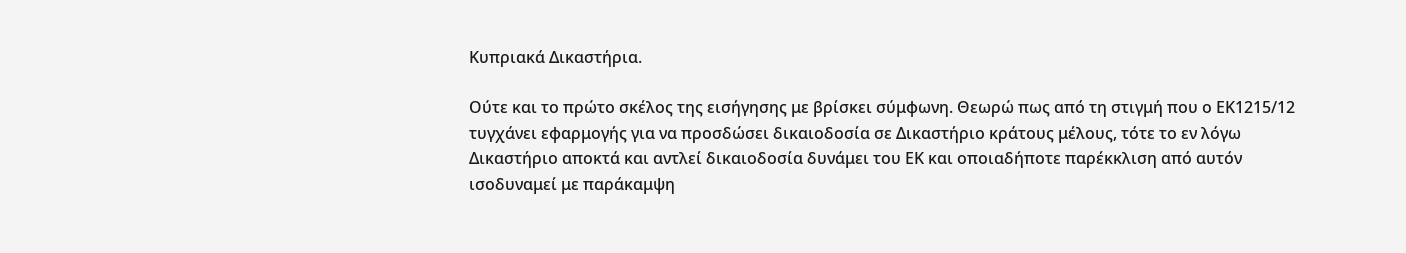Κυπριακά Δικαστήρια.

Ούτε και το πρώτο σκέλος της εισήγησης με βρίσκει σύμφωνη. Θεωρώ πως από τη στιγμή που ο ΕΚ1215/12 τυγχάνει εφαρμογής για να προσδώσει δικαιοδοσία σε Δικαστήριο κράτους μέλους, τότε το εν λόγω Δικαστήριο αποκτά και αντλεί δικαιοδοσία δυνάμει του ΕΚ και οποιαδήποτε παρέκκλιση από αυτόν ισοδυναμεί με παράκαμψη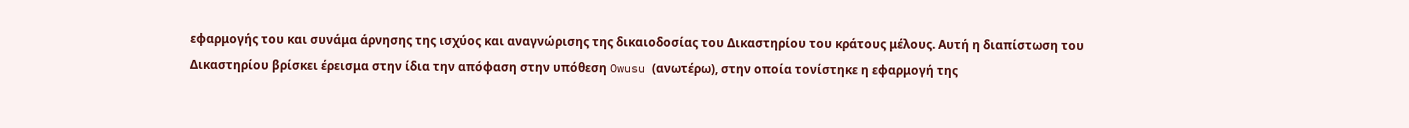εφαρμογής του και συνάμα άρνησης της ισχύος και αναγνώρισης της δικαιοδοσίας του Δικαστηρίου του κράτους μέλους. Αυτή η διαπίστωση του Δικαστηρίου βρίσκει έρεισμα στην ίδια την απόφαση στην υπόθεση Owusu (ανωτέρω), στην οποία τονίστηκε η εφαρμογή της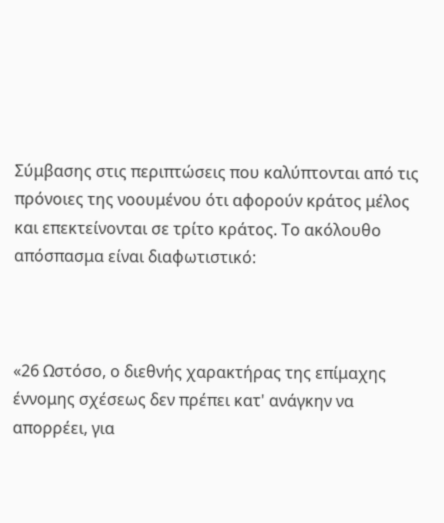Σύμβασης στις περιπτώσεις που καλύπτονται από τις πρόνοιες της νοουμένου ότι αφορούν κράτος μέλος και επεκτείνονται σε τρίτο κράτος. Το ακόλουθο απόσπασμα είναι διαφωτιστικό:



«26 Ωστόσο, ο διεθνής χαρακτήρας της επίμαχης έννομης σχέσεως δεν πρέπει κατ' ανάγκην να απορρέει, για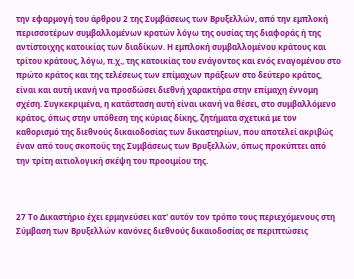την εφαρμογή του άρθρου 2 της Συμβάσεως των Βρυξελλών, από την εμπλοκή περισσοτέρων συμβαλλομένων κρατών λόγω της ουσίας της διαφοράς ή της αντίστοιχης κατοικίας των διαδίκων. Η εμπλοκή συμβαλλομένου κράτους και τρίτου κράτους, λόγω, π.χ., της κατοικίας του ενάγοντος και ενός εναγομένου στο πρώτο κράτος και της τελέσεως των επίμαχων πράξεων στο δεύτερο κράτος, είναι και αυτή ικανή να προσδώσει διεθνή χαρακτήρα στην επίμαχη έννομη σχέση. Συγκεκριμένα, η κατάσταση αυτή είναι ικανή να θέσει, στο συμβαλλόμενο κράτος, όπως στην υπόθεση της κύριας δίκης, ζητήματα σχετικά με τον καθορισμό της διεθνούς δικαιοδοσίας των δικαστηρίων, που αποτελεί ακριβώς έναν από τους σκοπούς της Συμβάσεως των Βρυξελλών, όπως προκύπτει από την τρίτη αιτιολογική σκέψη του προοιμίου της.



27 Το Δικαστήριο έχει ερμηνεύσει κατ' αυτόν τον τρόπο τους περιεχόμενους στη Σύμβαση των Βρυξελλών κανόνες διεθνούς δικαιοδοσίας σε περιπτώσεις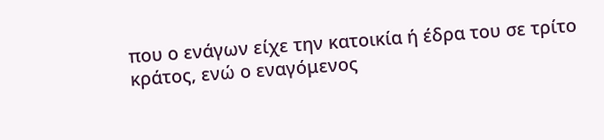που ο ενάγων είχε την κατοικία ή έδρα του σε τρίτο κράτος, ενώ ο εναγόμενος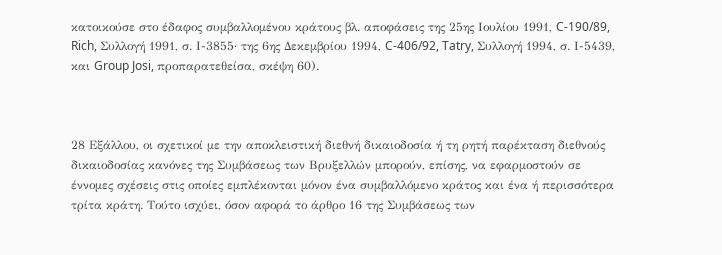κατοικούσε στο έδαφος συμβαλλομένου κράτους βλ. αποφάσεις της 25ης Ιουλίου 1991, C-190/89, Rich, Συλλογή 1991, σ. Ι-3855· της 6ης Δεκεμβρίου 1994, C-406/92, Tatry, Συλλογή 1994, σ. Ι-5439, και Group Josi, προπαρατεθείσα, σκέψη 60).



28 Εξάλλου, οι σχετικοί με την αποκλειστική διεθνή δικαιοδοσία ή τη ρητή παρέκταση διεθνούς δικαιοδοσίας κανόνες της Συμβάσεως των Βρυξελλών μπορούν, επίσης, να εφαρμοστούν σε έννομες σχέσεις στις οποίες εμπλέκονται μόνον ένα συμβαλλόμενο κράτος και ένα ή περισσότερα τρίτα κράτη. Τούτο ισχύει, όσον αφορά το άρθρο 16 της Συμβάσεως των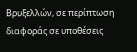Βρυξελλών, σε περίπτωση διαφοράς σε υποθέσεις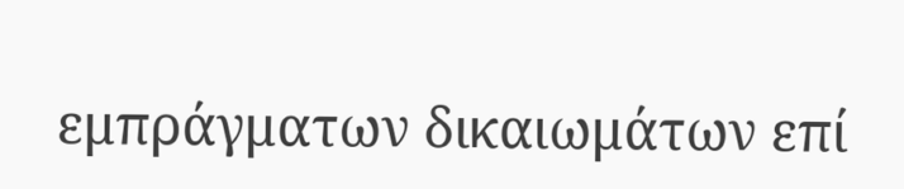εμπράγματων δικαιωμάτων επί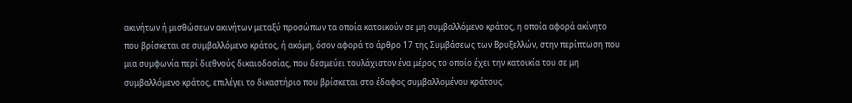ακινήτων ή μισθώσεων ακινήτων μεταξύ προσώπων τα οποία κατοικούν σε μη συμβαλλόμενο κράτος, η οποία αφορά ακίνητο που βρίσκεται σε συμβαλλόμενο κράτος, ή ακόμη, όσον αφορά το άρθρο 17 της Συμβάσεως των Βρυξελλών, στην περίπτωση που μια συμφωνία περί διεθνούς δικαιοδοσίας, που δεσμεύει τουλάχιστον ένα μέρος το οποίο έχει την κατοικία του σε μη συμβαλλόμενο κράτος, επιλέγει το δικαστήριο που βρίσκεται στο έδαφος συμβαλλομένου κράτους.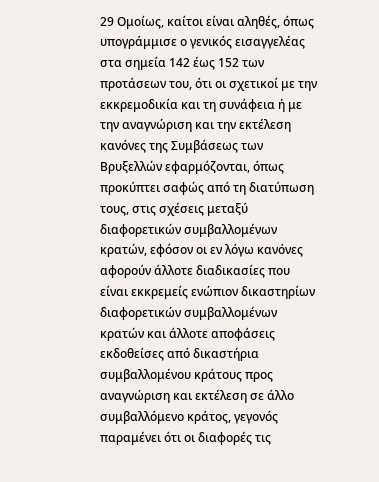29 Ομοίως, καίτοι είναι αληθές, όπως υπογράμμισε ο γενικός εισαγγελέας στα σημεία 142 έως 152 των προτάσεων του, ότι οι σχετικοί με την εκκρεμοδικία και τη συνάφεια ή με την αναγνώριση και την εκτέλεση κανόνες της Συμβάσεως των Βρυξελλών εφαρμόζονται, όπως προκύπτει σαφώς από τη διατύπωση τους, στις σχέσεις μεταξύ διαφορετικών συμβαλλομένων κρατών, εφόσον οι εν λόγω κανόνες αφορούν άλλοτε διαδικασίες που είναι εκκρεμείς ενώπιον δικαστηρίων διαφορετικών συμβαλλομένων κρατών και άλλοτε αποφάσεις εκδοθείσες από δικαστήρια συμβαλλομένου κράτους προς αναγνώριση και εκτέλεση σε άλλο συμβαλλόμενο κράτος, γεγονός παραμένει ότι οι διαφορές τις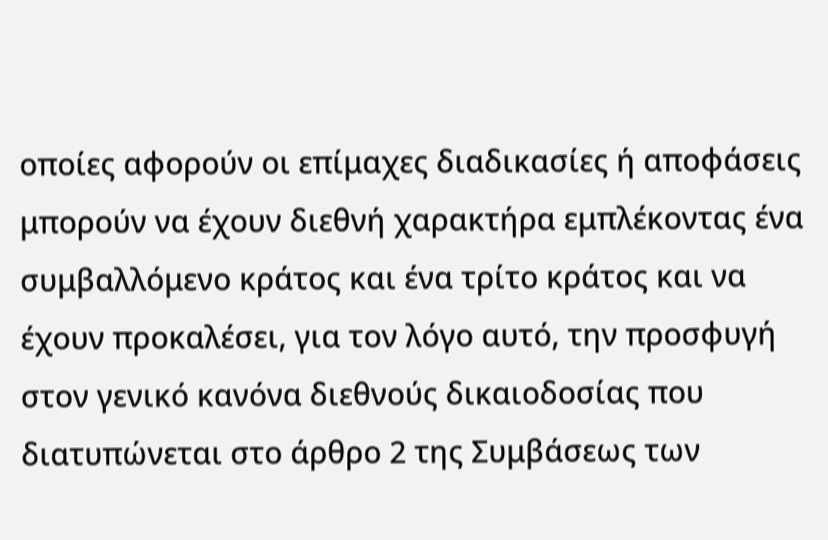οποίες αφορούν οι επίμαχες διαδικασίες ή αποφάσεις μπορούν να έχουν διεθνή χαρακτήρα εμπλέκοντας ένα συμβαλλόμενο κράτος και ένα τρίτο κράτος και να έχουν προκαλέσει, για τον λόγο αυτό, την προσφυγή στον γενικό κανόνα διεθνούς δικαιοδοσίας που διατυπώνεται στο άρθρο 2 της Συμβάσεως των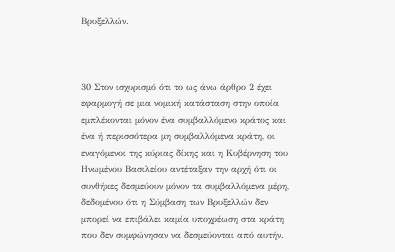Βρυξελλών.



30 Στον ισχυρισμό ότι το ως άνω άρθρο 2 έχει εφαρμογή σε μια νομική κατάσταση στην οποία εμπλέκονται μόνον ένα συμβαλλόμενο κράτος και ένα ή περισσότερα μη συμβαλλόμενα κράτη, οι εναγόμενοι της κύριας δίκης και η Κυβέρνηση του Ηνωμένου Βασιλείου αντέταξαν την αρχή ότι οι συνθήκες δεσμεύουν μόνον τα συμβαλλόμενα μέρη, δεδομένου ότι η Σύμβαση των Βρυξελλών δεν μπορεί να επιβάλει καμία υποχρέωση στα κράτη που δεν συμφώνησαν να δεσμεύονται από αυτήν.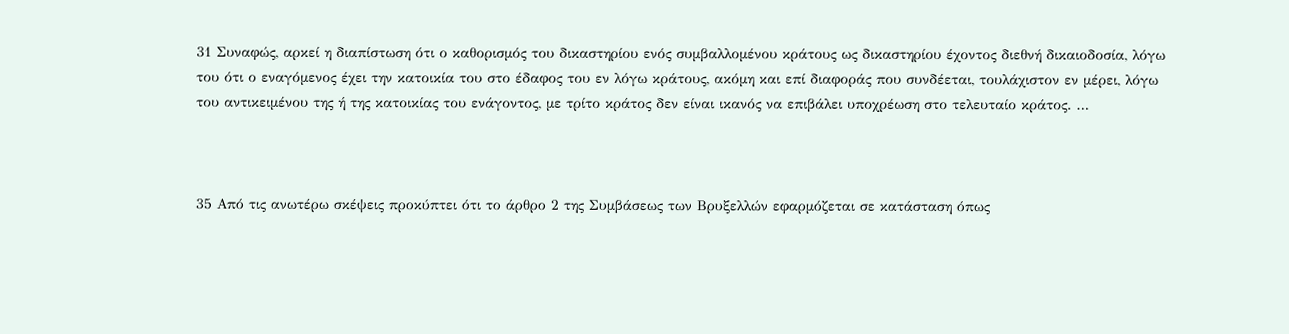31 Συναφώς, αρκεί η διαπίστωση ότι ο καθορισμός του δικαστηρίου ενός συμβαλλομένου κράτους ως δικαστηρίου έχοντος διεθνή δικαιοδοσία, λόγω του ότι ο εναγόμενος έχει την κατοικία του στο έδαφος του εν λόγω κράτους, ακόμη και επί διαφοράς που συνδέεται, τουλάχιστον εν μέρει, λόγω του αντικειμένου της ή της κατοικίας του ενάγοντος, με τρίτο κράτος δεν είναι ικανός να επιβάλει υποχρέωση στο τελευταίο κράτος. …



35 Από τις ανωτέρω σκέψεις προκύπτει ότι το άρθρο 2 της Συμβάσεως των Βρυξελλών εφαρμόζεται σε κατάσταση όπως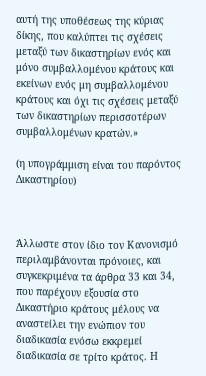αυτή της υποθέσεως της κύριας δίκης, που καλύπτει τις σχέσεις μεταξύ των δικαστηρίων ενός και μόνο συμβαλλομένου κράτους και εκείνων ενός μη συμβαλλομένου κράτους και όχι τις σχέσεις μεταξύ των δικαστηρίων περισσοτέρων συμβαλλομένων κρατών.»

(η υπογράμμιση είναι του παρόντος Δικαστηρίου)



Άλλωστε στον ίδιο τον Κανονισμό περιλαμβάνονται πρόνοιες, και συγκεκριμένα τα άρθρα 33 και 34, που παρέχουν εξουσία στο Δικαστήριο κράτους μέλους να αναστείλει την ενώπιον του διαδικασία ενόσω εκκρεμεί διαδικασία σε τρίτο κράτος. Η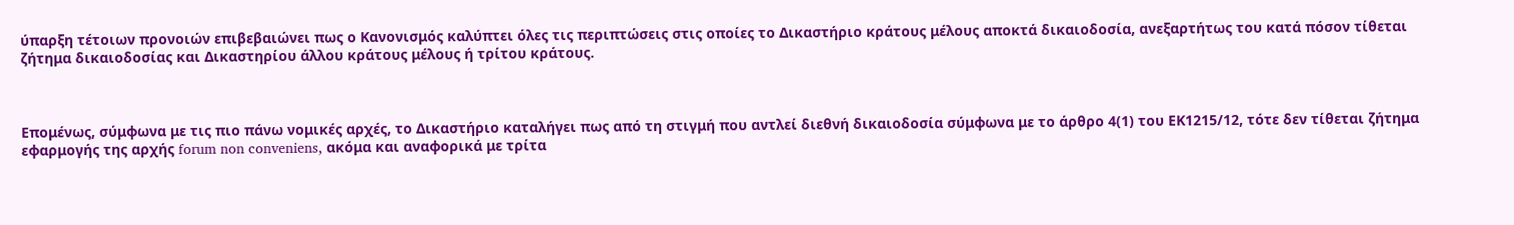ύπαρξη τέτοιων προνοιών επιβεβαιώνει πως ο Κανονισμός καλύπτει όλες τις περιπτώσεις στις οποίες το Δικαστήριο κράτους μέλους αποκτά δικαιοδοσία, ανεξαρτήτως του κατά πόσον τίθεται ζήτημα δικαιοδοσίας και Δικαστηρίου άλλου κράτους μέλους ή τρίτου κράτους.



Επομένως, σύμφωνα με τις πιο πάνω νομικές αρχές, το Δικαστήριο καταλήγει πως από τη στιγμή που αντλεί διεθνή δικαιοδοσία σύμφωνα με το άρθρο 4(1) του ΕΚ1215/12, τότε δεν τίθεται ζήτημα εφαρμογής της αρχής forum non conveniens, ακόμα και αναφορικά με τρίτα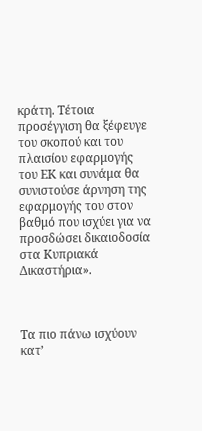κράτη. Τέτοια προσέγγιση θα ξέφευγε του σκοπού και του πλαισίου εφαρμογής του ΕΚ και συνάμα θα συνιστούσε άρνηση της εφαρμογής του στον βαθμό που ισχύει για να προσδώσει δικαιοδοσία στα Κυπριακά Δικαστήρια».



Τα πιο πάνω ισχύουν κατ’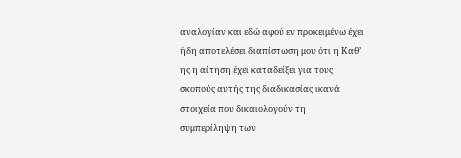αναλογίαν και εδώ αφού εν προκειμένω έχει ήδη αποτελέσει διαπίστωση μου ότι η Καθ’ ης η αίτηση έχει καταδείξει για τους σκοπούς αυτής της διαδικασίας ικανά στοιχεία που δικαιολογούν τη συμπερίληψη των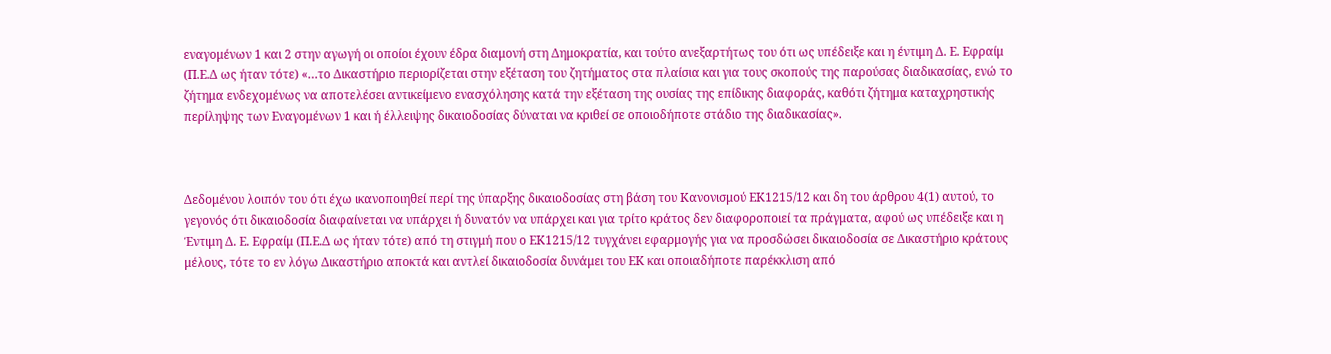εναγομένων 1 και 2 στην αγωγή οι οποίοι έχουν έδρα διαμονή στη Δημοκρατία, και τούτο ανεξαρτήτως του ότι ως υπέδειξε και η έντιμη Δ. Ε. Εφραίμ (Π.Ε.Δ ως ήταν τότε) «…το Δικαστήριο περιορίζεται στην εξέταση του ζητήματος στα πλαίσια και για τους σκοπούς της παρούσας διαδικασίας, ενώ το ζήτημα ενδεχομένως να αποτελέσει αντικείμενο ενασχόλησης κατά την εξέταση της ουσίας της επίδικης διαφοράς, καθότι ζήτημα καταχρηστικής περίληψης των Εναγομένων 1 και ή έλλειψης δικαιοδοσίας δύναται να κριθεί σε οποιοδήποτε στάδιο της διαδικασίας».



Δεδομένου λοιπόν του ότι έχω ικανοποιηθεί περί της ύπαρξης δικαιοδοσίας στη βάση του Κανονισμού ΕΚ1215/12 και δη του άρθρου 4(1) αυτού, το γεγονός ότι δικαιοδοσία διαφαίνεται να υπάρχει ή δυνατόν να υπάρχει και για τρίτο κράτος δεν διαφοροποιεί τα πράγματα, αφού ως υπέδειξε και η Έντιμη Δ. Ε. Εφραίμ (Π.Ε.Δ ως ήταν τότε) από τη στιγμή που ο ΕΚ1215/12 τυγχάνει εφαρμογής για να προσδώσει δικαιοδοσία σε Δικαστήριο κράτους μέλους, τότε το εν λόγω Δικαστήριο αποκτά και αντλεί δικαιοδοσία δυνάμει του ΕΚ και οποιαδήποτε παρέκκλιση από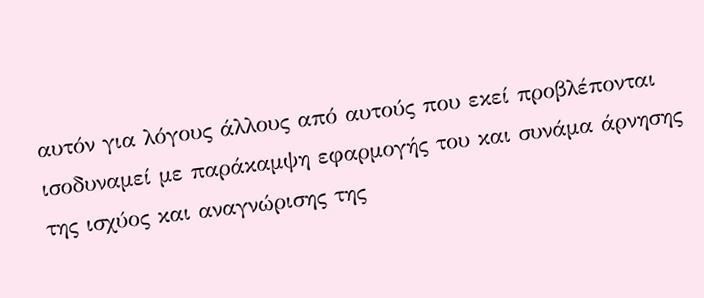αυτόν για λόγους άλλους από αυτούς που εκεί προβλέπονται ισοδυναμεί με παράκαμψη εφαρμογής του και συνάμα άρνησης της ισχύος και αναγνώρισης της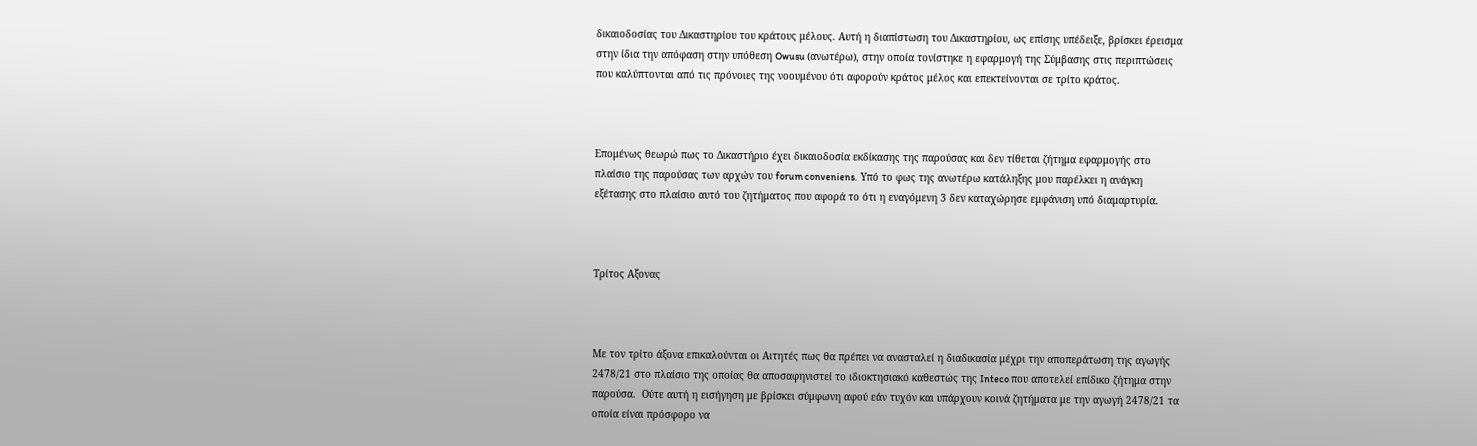δικαιοδοσίας του Δικαστηρίου του κράτους μέλους. Αυτή η διαπίστωση του Δικαστηρίου, ως επίσης υπέδειξε, βρίσκει έρεισμα στην ίδια την απόφαση στην υπόθεση Owusu (ανωτέρω), στην οποία τονίστηκε η εφαρμογή της Σύμβασης στις περιπτώσεις που καλύπτονται από τις πρόνοιες της νοουμένου ότι αφορούν κράτος μέλος και επεκτείνονται σε τρίτο κράτος.



Επομένως θεωρώ πως το Δικαστήριο έχει δικαιοδοσία εκδίκασης της παρούσας και δεν τίθεται ζήτημα εφαρμογής στο πλαίσιο της παρούσας των αρχών του forum conveniens.  Υπό το φως της ανωτέρω κατάληξης μου παρέλκει η ανάγκη εξέτασης στο πλαίσιο αυτό του ζητήματος που αφορά το ότι η εναγόμενη 3 δεν καταχώρησε εμφάνιση υπό διαμαρτυρία.



Τρίτος Αξονας



Με τον τρίτο άξονα επικαλούνται οι Αιτητές πως θα πρέπει να ανασταλεί η διαδικασία μέχρι την αποπεράτωση της αγωγής 2478/21 στο πλαίσιο της οποίας θα αποσαφηνιστεί το ιδιοκτησιακό καθεστώς της Inteco που αποτελεί επίδικο ζήτημα στην παρούσα.  Ούτε αυτή η εισήγηση με βρίσκει σύμφωνη αφού εάν τυχόν και υπάρχουν κοινά ζητήματα με την αγωγή 2478/21 τα οποία είναι πρόσφορο να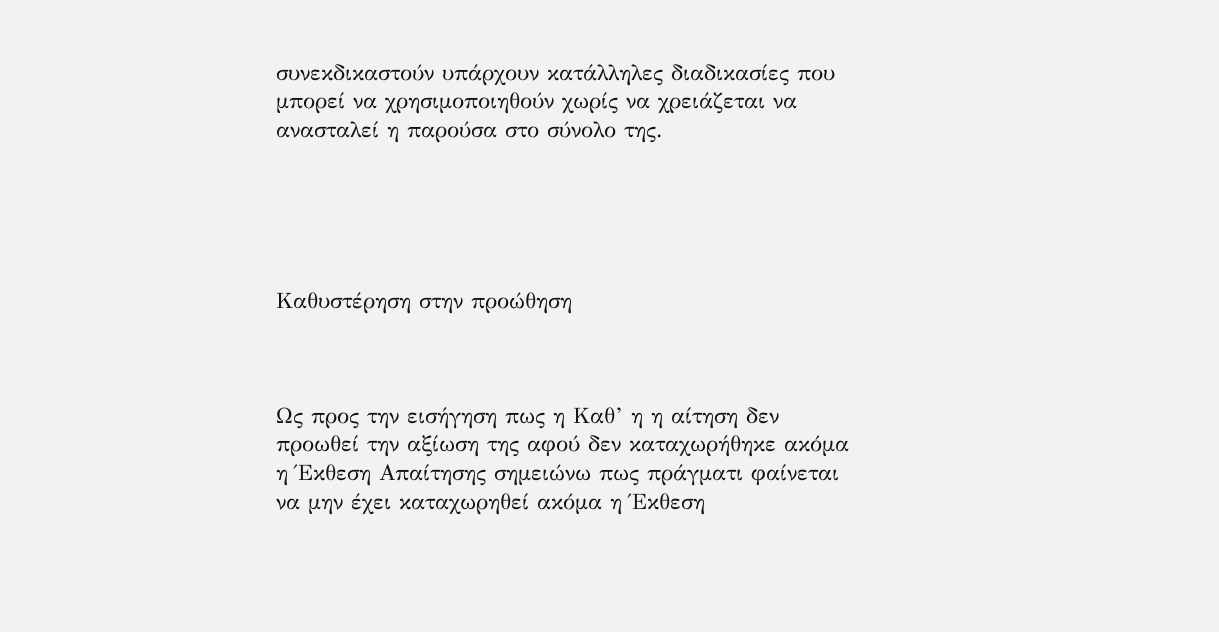συνεκδικαστούν υπάρχουν κατάλληλες διαδικασίες που μπορεί να χρησιμοποιηθούν χωρίς να χρειάζεται να ανασταλεί η παρούσα στο σύνολο της.





Καθυστέρηση στην προώθηση



Ως προς την εισήγηση πως η Καθ’ η η αίτηση δεν προωθεί την αξίωση της αφού δεν καταχωρήθηκε ακόμα η Έκθεση Απαίτησης σημειώνω πως πράγματι φαίνεται να μην έχει καταχωρηθεί ακόμα η Έκθεση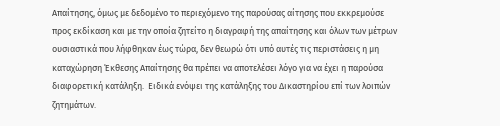Απαίτησης, όμως με δεδομένο το περιεχόμενο της παρούσας αίτησης που εκκρεμούσε προς εκδίκαση και με την οποία ζητείτο η διαγραφή της απαίτησης και όλων των μέτρων ουσιαστικά που λήφθηκαν έως τώρα, δεν θεωρώ ότι υπό αυτές τις περιστάσεις η μη καταχώρηση Έκθεσης Απαίτησης θα πρέπει να αποτελέσει λόγο για να έχει η παρούσα διαφορετική κατάληξη.  Ειδικά ενόψει της κατάληξης του Δικαστηρίου επί των λοιπών ζητημάτων.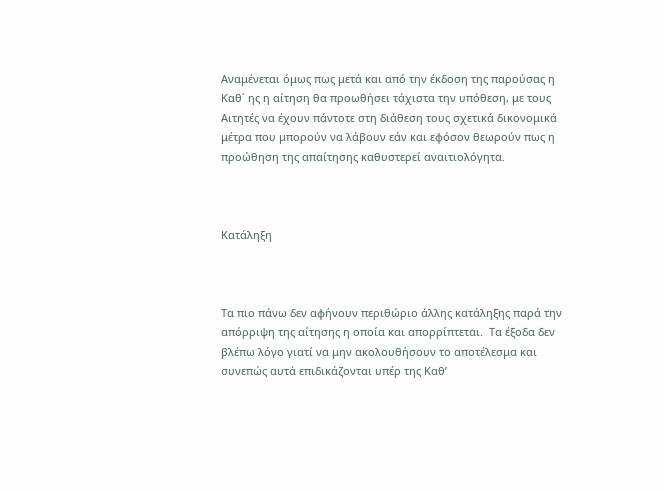Αναμένεται όμως πως μετά και από την έκδοση της παρούσας η Καθ΄ ης η αίτηση θα προωθήσει τάχιστα την υπόθεση, με τους Αιτητές να έχουν πάντοτε στη διάθεση τους σχετικά δικονομικά μέτρα που μπορούν να λάβουν εάν και εφόσον θεωρούν πως η προώθηση της απαίτησης καθυστερεί αναιτιολόγητα.



Κατάληξη



Τα πιο πάνω δεν αφήνουν περιθώριο άλλης κατάληξης παρά την απόρριψη της αίτησης η οποία και απορρίπτεται.  Τα έξοδα δεν βλέπω λόγο γιατί να μην ακολουθήσουν το αποτέλεσμα και συνεπώς αυτά επιδικάζονται υπέρ της Καθ’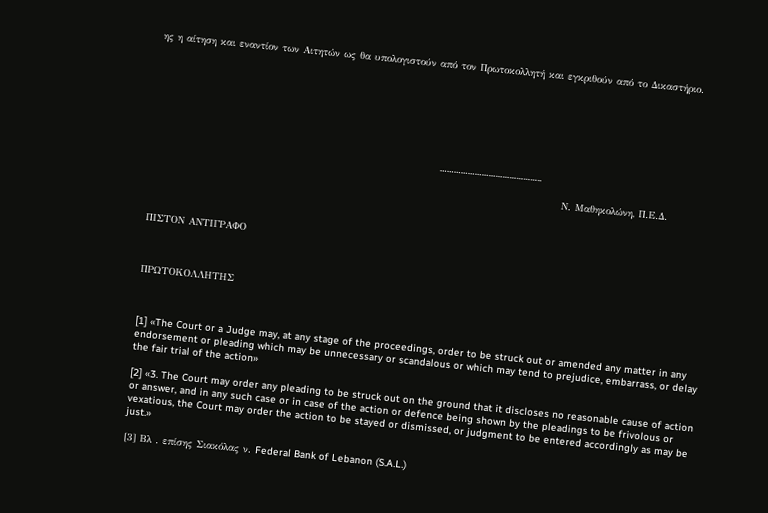ης η αίτηση και εναντίον των Αιτητών ως θα υπολογιστούν από τον Πρωτοκολλητή και εγκριθούν από το Δικαστήριο.







                                                                                                ……………………………………..

                                                                                                       Ν. Μαθηκολώνη, Π.Ε.Δ.



ΠΙΣΤΟΝ ΑΝΤΙΓΡΑΦΟ



ΠΡΩΤΟΚΟΛΛΗΤΗΣ



[1] «The Court or a Judge may, at any stage of the proceedings, order to be struck out or amended any matter in any endorsement or pleading which may be unnecessary or scandalous or which may tend to prejudice, embarrass, or delay the fair trial of the action»

[2] «3. The Court may order any pleading to be struck out on the ground that it discloses no reasonable cause of action or answer, and in any such case or in case of the action or defence being shown by the pleadings to be frivolous or vexatious, the Court may order the action to be stayed or dismissed, or judgment to be entered accordingly as may be just.»

[3] Βλ . επίσης Σιακόλας ν. Federal Bank of Lebanon (S.A.L.)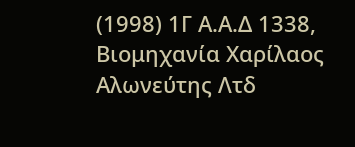(1998) 1Γ Α.Α.Δ 1338, Βιομηχανία Χαρίλαος Αλωνεύτης Λτδ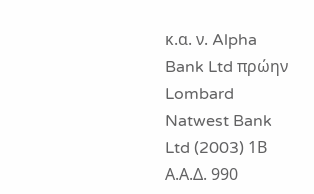κ.α. ν. Alpha Bank Ltd πρώην Lombard Natwest Bank Ltd (2003) 1Β Α.Α.Δ. 990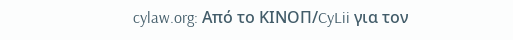cylaw.org: Από το ΚΙΝOΠ/CyLii για τον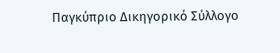Παγκύπριο Δικηγορικό Σύλλογο